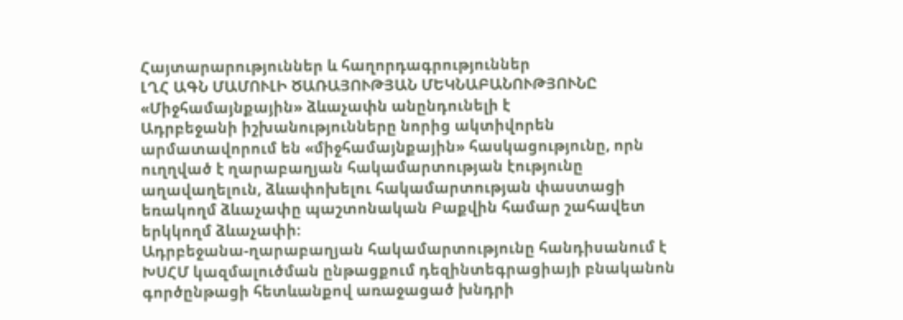Հայտարարություններ և հաղորդագրություններ
ԼՂՀ ԱԳՆ ՄԱՄՈՒԼԻ ԾԱՌԱՅՈՒԹՅԱՆ ՄԵԿՆԱԲԱՆՈՒԹՅՈՒՆԸ
«Միջհամայնքային» ձևաչափն անընդունելի է
Ադրբեջանի իշխանությունները նորից ակտիվորեն արմատավորում են «միջհամայնքային» հասկացությունը, որն ուղղված է ղարաբաղյան հակամարտության էությունը աղավաղելուն, ձևափոխելու հակամարտության փաստացի եռակողմ ձևաչափը պաշտոնական Բաքվին համար շահավետ երկկողմ ձևաչափի:
Ադրբեջանա-ղարաբաղյան հակամարտությունը հանդիսանում է ԽՍՀՄ կազմալուծման ընթացքում դեզինտեգրացիայի բնականոն գործընթացի հետևանքով առաջացած խնդրի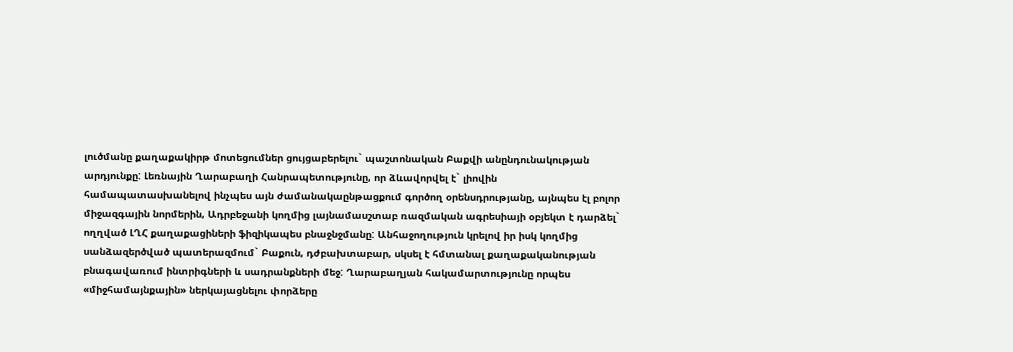լուծմանը քաղաքակիրթ մոտեցումներ ցույցաբերելու` պաշտոնական Բաքվի անընդունակության արդյունքը: Լեռնային Ղարաբաղի Հանրապետությունը, որ ձևավորվել է` լիովին համապատասխանելով ինչպես այն ժամանակաընթացքում գործող օրենսդրությանը, այնպես էլ բոլոր միջազգային նորմերին, Ադրբեջանի կողմից լայնամասշտաբ ռազմական ագրեսիայի օբյեկտ է դարձել` ողղված ԼՂՀ քաղաքացիների ֆիզիկապես բնաջնջմանը: Անհաջողություն կրելով իր իսկ կողմից սանձազերծված պատերազմում` Բաքուն, դժբախտաբար, սկսել է հմտանալ քաղաքականության բնագավառում ինտրիգների և սադրանքների մեջ: Ղարաբաղյան հակամարտությունը որպես «միջհամայնքային» ներկայացնելու փորձերը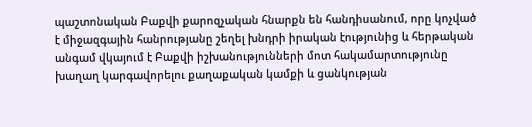պաշտոնական Բաքվի քարոզչական հնարքն են հանդիսանում, որը կոչված է միջազգային հանրությանը շեղել խնդրի իրական էությունից և հերթական անգամ վկայում է Բաքվի իշխանությունների մոտ հակամարտությունը խաղաղ կարգավորելու քաղաքական կամքի և ցանկության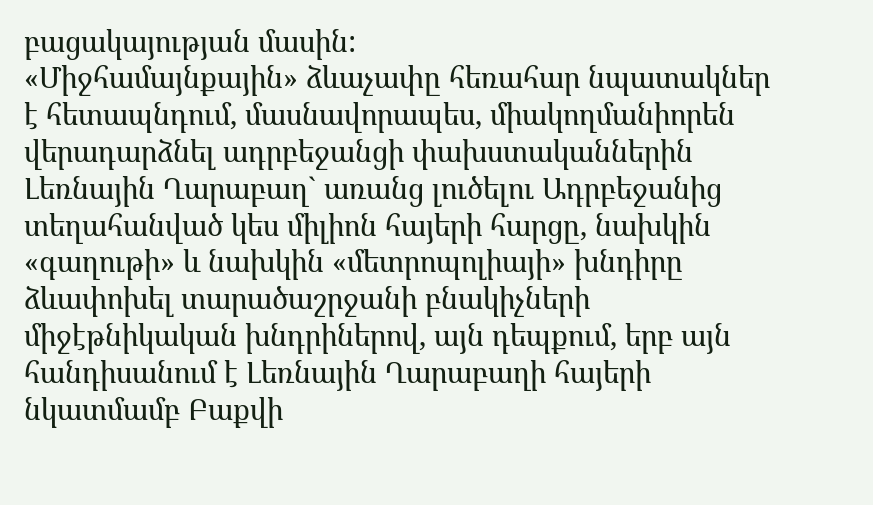բացակայության մասին:
«Միջհամայնքային» ձևաչափը հեռահար նպատակներ է հետապնդում, մասնավորապես, միակողմանիորեն վերադարձնել ադրբեջանցի փախստականներին Լեռնային Ղարաբաղ` առանց լուծելու Ադրբեջանից տեղահանված կես միլիոն հայերի հարցը, նախկին «գաղութի» և նախկին «մետրոպոլիայի» խնդիրը ձևափոխել տարածաշրջանի բնակիչների միջէթնիկական խնդրիներով, այն դեպքում, երբ այն հանդիսանում է Լեռնային Ղարաբաղի հայերի նկատմամբ Բաքվի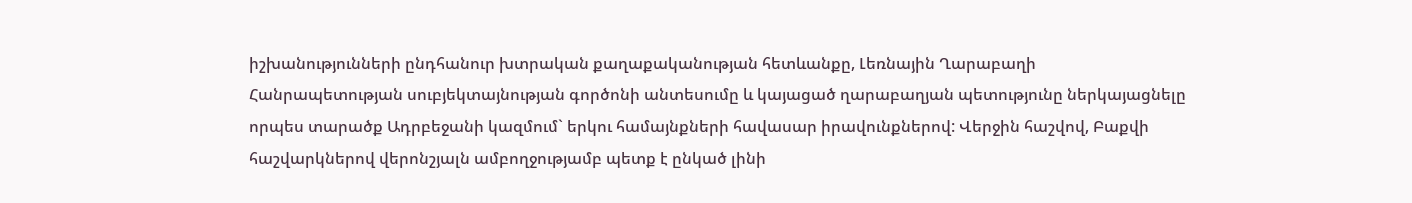իշխանությունների ընդհանուր խտրական քաղաքականության հետևանքը, Լեռնային Ղարաբաղի Հանրապետության սուբյեկտայնության գործոնի անտեսումը և կայացած ղարաբաղյան պետությունը ներկայացնելը որպես տարածք Ադրբեջանի կազմում` երկու համայնքների հավասար իրավունքներով: Վերջին հաշվով, Բաքվի հաշվարկներով վերոնշյալն ամբողջությամբ պետք է ընկած լինի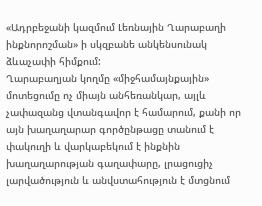«Ադրբեջանի կազմում Լեռնային Ղարաբաղի ինքնորոշման» ի սկզբանե անկենսունակ ձևաչափի հիմքում:
Ղարաբաղյան կողմը «միջհամայնքային» մոտեցումը ոչ միայն անհեռանկար, այլև չափազանց վտանգավոր է համարում, քանի որ այն խաղաղարար գործընթացը տանում է փակուղի և վարկաբեկում է ինքնին խաղաղարության գաղափարը, լրացուցիչ լարվածություն և անվստահություն է մտցնում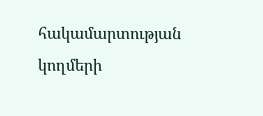հակամարտության կողմերի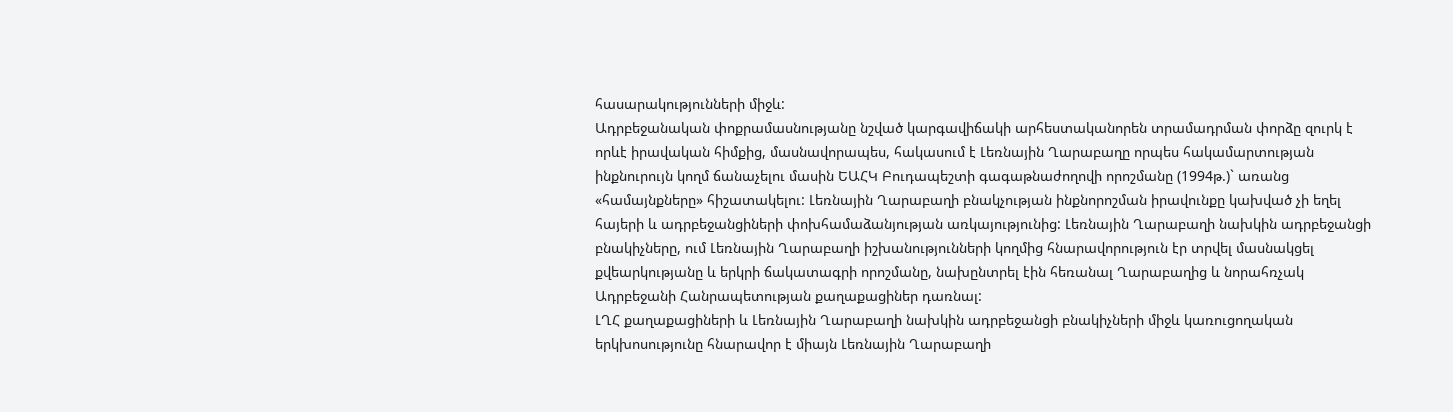հասարակությունների միջև:
Ադրբեջանական փոքրամասնությանը նշված կարգավիճակի արհեստականորեն տրամադրման փորձը զուրկ է որևէ իրավական հիմքից, մասնավորապես, հակասում է Լեռնային Ղարաբաղը որպես հակամարտության ինքնուրույն կողմ ճանաչելու մասին ԵԱՀԿ Բուդապեշտի գագաթնաժողովի որոշմանը (1994թ.)` առանց «համայնքները» հիշատակելու: Լեռնային Ղարաբաղի բնակչության ինքնորոշման իրավունքը կախված չի եղել հայերի և ադրբեջանցիների փոխհամաձանյության առկայությունից: Լեռնային Ղարաբաղի նախկին ադրբեջանցի բնակիչները, ում Լեռնային Ղարաբաղի իշխանությունների կողմից հնարավորություն էր տրվել մասնակցել քվեարկությանը և երկրի ճակատագրի որոշմանը, նախընտրել էին հեռանալ Ղարաբաղից և նորահռչակ Ադրբեջանի Հանրապետության քաղաքացիներ դառնալ:
ԼՂՀ քաղաքացիների և Լեռնային Ղարաբաղի նախկին ադրբեջանցի բնակիչների միջև կառուցողական երկխոսությունը հնարավոր է միայն Լեռնային Ղարաբաղի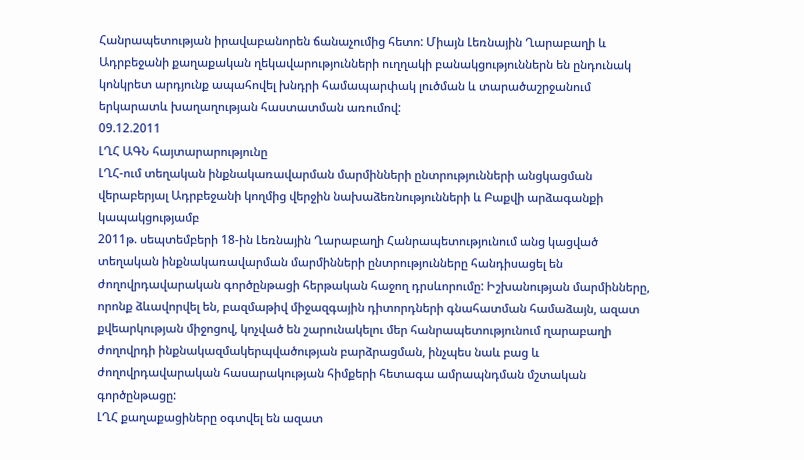Հանրապետության իրավաբանորեն ճանաչումից հետո: Միայն Լեռնային Ղարաբաղի և Ադրբեջանի քաղաքական ղեկավարությունների ուղղակի բանակցություններն են ընդունակ կոնկրետ արդյունք ապահովել խնդրի համապարփակ լուծման և տարածաշրջանում երկարատև խաղաղության հաստատման առումով:
09.12.2011
ԼՂՀ ԱԳՆ հայտարարությունը
ԼՂՀ-ում տեղական ինքնակառավարման մարմինների ընտրությունների անցկացման վերաբերյալ Ադրբեջանի կողմից վերջին նախաձեռնությունների և Բաքվի արձագանքի կապակցությամբ
2011թ. սեպտեմբերի 18-ին Լեռնային Ղարաբաղի Հանրապետությունում անց կացված տեղական ինքնակառավարման մարմինների ընտրությունները հանդիսացել են ժողովրդավարական գործընթացի հերթական հաջող դրսևորումը: Իշխանության մարմինները, որոնք ձևավորվել են, բազմաթիվ միջազգային դիտորդների գնահատման համաձայն, ազատ քվեարկության միջոցով, կոչված են շարունակելու մեր հանրապետությունում ղարաբաղի ժողովրդի ինքնակազմակերպվածության բարձրացման, ինչպես նաև բաց և ժողովրդավարական հասարակության հիմքերի հետագա ամրապնդման մշտական գործընթացը:
ԼՂՀ քաղաքացիները օգտվել են ազատ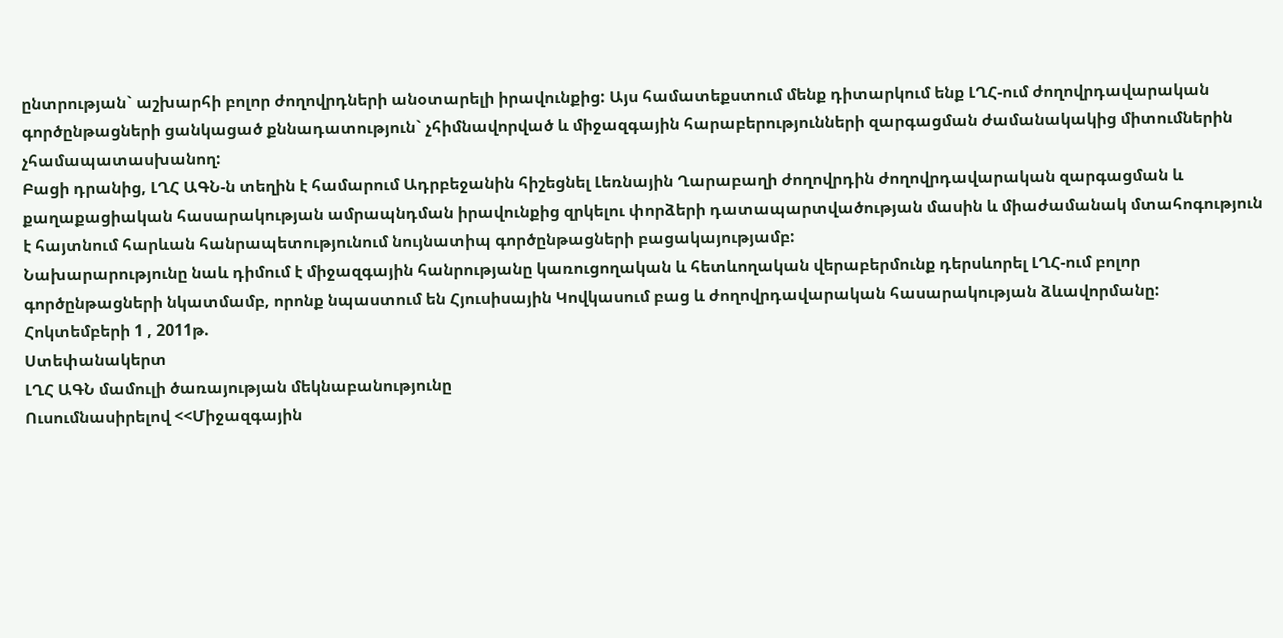ընտրության` աշխարհի բոլոր ժողովրդների անօտարելի իրավունքից: Այս համատեքստում մենք դիտարկում ենք ԼՂՀ-ում ժողովրդավարական գործընթացների ցանկացած քննադատություն` չհիմնավորված և միջազգային հարաբերությունների զարգացման ժամանակակից միտումներին չհամապատասխանող:
Բացի դրանից, ԼՂՀ ԱԳՆ-ն տեղին է համարում Ադրբեջանին հիշեցնել Լեռնային Ղարաբաղի ժողովրդին ժողովրդավարական զարգացման և քաղաքացիական հասարակության ամրապնդման իրավունքից զրկելու փորձերի դատապարտվածության մասին և միաժամանակ մտահոգություն է հայտնում հարևան հանրապետությունում նույնատիպ գործընթացների բացակայությամբ:
Նախարարությունը նաև դիմում է միջազգային հանրությանը կառուցողական և հետևողական վերաբերմունք դերսևորել ԼՂՀ-ում բոլոր գործընթացների նկատմամբ, որոնք նպաստում են Հյուսիսային Կովկասում բաց և ժողովրդավարական հասարակության ձևավորմանը:
Հոկտեմբերի 1 , 2011թ.
Ստեփանակերտ
ԼՂՀ ԱԳՆ մամուլի ծառայության մեկնաբանությունը
Ուսումնասիրելով <<Միջազգային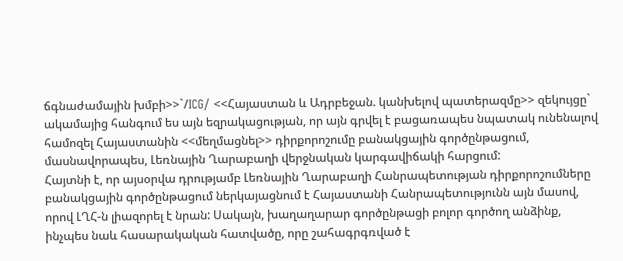ճգնաժամային խմբի>>`/ICG/ <<Հայաստան և Ադրբեջան. կանխելով պատերազմը>> զեկույցը` ակամայից հանգում ես այն եզրակացության, որ այն գրվել է բացառապես նպատակ ունենալով համոզել Հայաստանին <<մեղմացնել>> դիրքորոշումը բանակցային գործընթացում, մասնավորապես, Լեռնային Ղարաբաղի վերջնական կարգավիճակի հարցում:
Հայտնի է, որ այսօրվա դրությամբ Լեռնային Ղարաբաղի Հանրապետության դիրքորոշումները բանակցային գործընթացում ներկայացնում է Հայաստանի Հանրապետությունն այն մասով, որով ԼՂՀ-ն լիազորել է նրան: Սակայն, խաղաղարար գործընթացի բոլոր գործող անձինք, ինչպես նաև հասարակական հատվածը, որը շահագրգռված է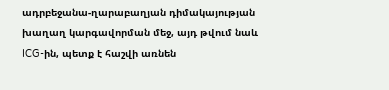ադրբեջանա-ղարաբաղյան դիմակայության խաղաղ կարգավորման մեջ, այդ թվում նաև ICG-ին, պետք է հաշվի առնեն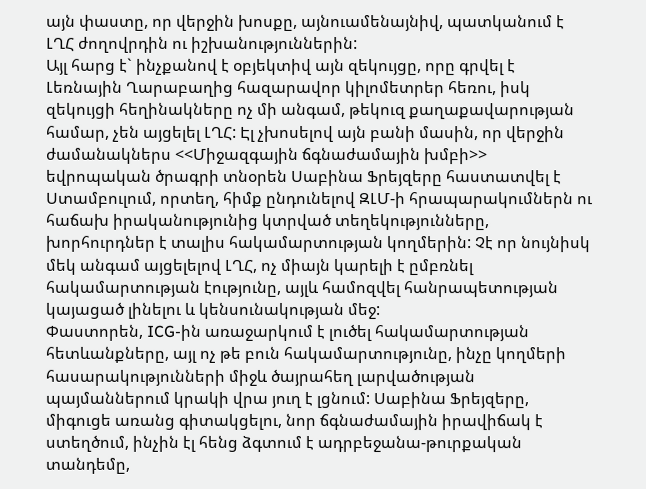այն փաստը, որ վերջին խոսքը, այնուամենայնիվ, պատկանում է ԼՂՀ ժողովրդին ու իշխանություններին:
Այլ հարց է` ինչքանով է օբյեկտիվ այն զեկույցը, որը գրվել է Լեռնային Ղարաբաղից հազարավոր կիլոմետրեր հեռու, իսկ զեկույցի հեղինակները ոչ մի անգամ, թեկուզ քաղաքավարության համար, չեն այցելել ԼՂՀ: Էլ չխոսելով այն բանի մասին, որ վերջին ժամանակներս <<Միջազգային ճգնաժամային խմբի>> եվրոպական ծրագրի տնօրեն Սաբինա Ֆրեյզերը հաստատվել է Ստամբուլում, որտեղ, հիմք ընդունելով ԶԼՄ-ի հրապարակումներն ու հաճախ իրականությունից կտրված տեղեկությունները, խորհուրդներ է տալիս հակամարտության կողմերին: Չէ որ նույնիսկ մեկ անգամ այցելելով ԼՂՀ, ոչ միայն կարելի է ըմբռնել հակամարտության էությունը, այլև համոզվել հանրապետության կայացած լինելու և կենսունակության մեջ:
Փաստորեն, ICG-ին առաջարկում է լուծել հակամարտության հետևանքները, այլ ոչ թե բուն հակամարտությունը, ինչը կողմերի հասարակությունների միջև ծայրահեղ լարվածության պայմաններում կրակի վրա յուղ է լցնում: Սաբինա Ֆրեյզերը, միգուցե առանց գիտակցելու, նոր ճգնաժամային իրավիճակ է ստեղծում, ինչին էլ հենց ձգտում է ադրբեջանա-թուրքական տանդեմը,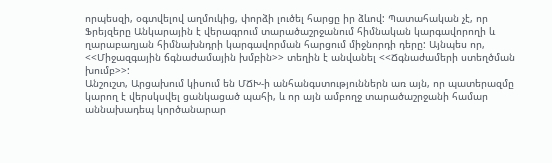որպեսզի, օգտվելով աղմուկից, փորձի լուծել հարցը իր ձևով: Պատահական չէ, որ Ֆրեյզերը Անկարային է վերագրում տարածաշրջանում հիմնական կարգավորողի և ղարաբաղյան հիմնախնդրի կարգավորման հարցում միջնորդի դերը: Այնպես որ, <<Միջազգային ճգնաժամային խմբին>> տեղին է անվանել <<Ճգնաժամերի ստեղծման խումբ>>:
Անշուշտ, Արցախում կիսում են ՄՃԽ-ի անհանգստություններն առ այն, որ պատերազմը կարող է վերսկսվել ցանկացած պահի, և որ այն ամբողջ տարածաշրջանի համար աննախադեպ կործանարար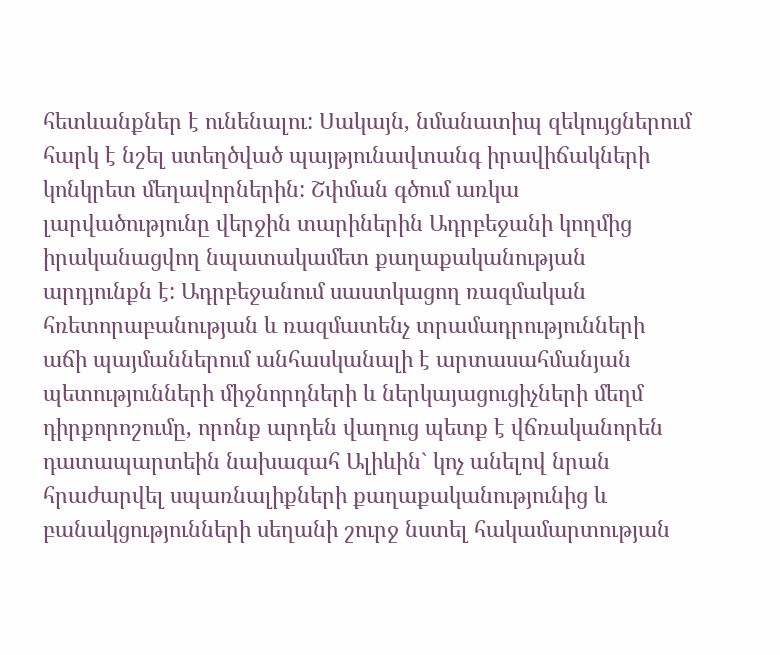հետևանքներ է ունենալու: Սակայն, նմանատիպ զեկույցներում հարկ է նշել ստեղծված պայթյունավտանգ իրավիճակների կոնկրետ մեղավորներին: Շփման գծում առկա լարվածությունը վերջին տարիներին Ադրբեջանի կողմից իրականացվող նպատակամետ քաղաքականության արդյունքն է: Ադրբեջանում սաստկացող ռազմական հռետորաբանության և ռազմատենչ տրամադրությունների աճի պայմաններում անհասկանալի է արտասահմանյան պետությունների միջնորդների և ներկայացուցիչների մեղմ դիրքորոշումը, որոնք արդեն վաղուց պետք է վճռականորեն դատապարտեին նախագահ Ալիևին` կոչ անելով նրան հրաժարվել սպառնալիքների քաղաքականությունից և բանակցությունների սեղանի շուրջ նստել հակամարտության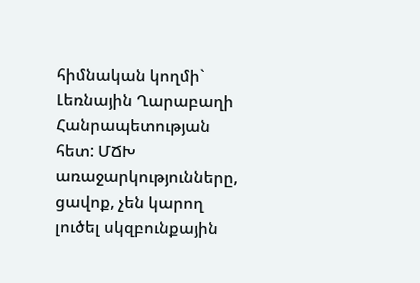հիմնական կողմի` Լեռնային Ղարաբաղի Հանրապետության հետ: ՄՃԽ առաջարկությունները, ցավոք, չեն կարող լուծել սկզբունքային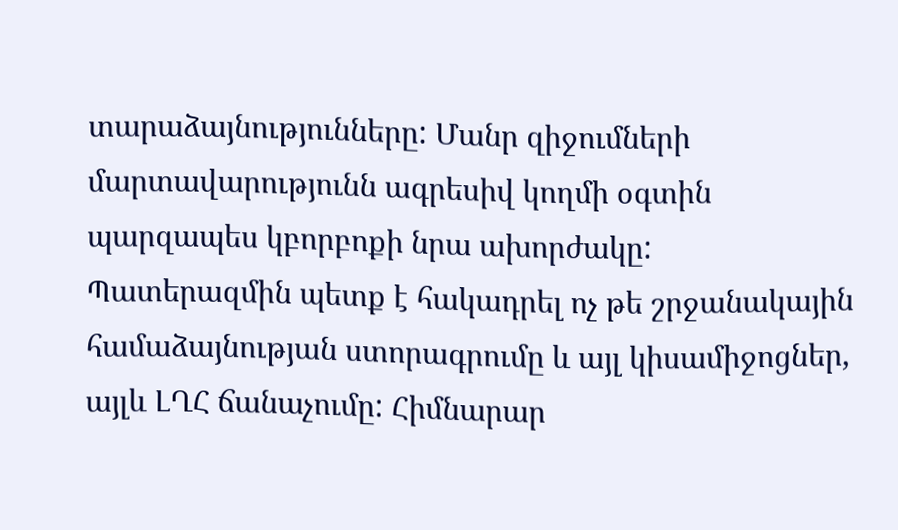տարաձայնությունները: Մանր զիջումների մարտավարությունն ագրեսիվ կողմի օգտին պարզապես կբորբոքի նրա ախորժակը:
Պատերազմին պետք է հակադրել ոչ թե շրջանակային համաձայնության ստորագրումը և այլ կիսամիջոցներ, այլև ԼՂՀ ճանաչումը: Հիմնարար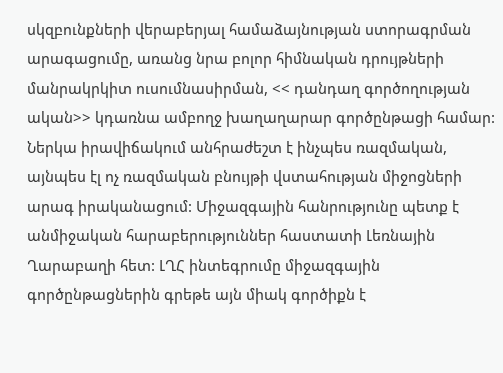սկզբունքների վերաբերյալ համաձայնության ստորագրման արագացումը, առանց նրա բոլոր հիմնական դրույթների մանրակրկիտ ուսումնասիրման, << դանդաղ գործողության ական>> կդառնա ամբողջ խաղաղարար գործընթացի համար:
Ներկա իրավիճակում անհրաժեշտ է ինչպես ռազմական, այնպես էլ ոչ ռազմական բնույթի վստահության միջոցների արագ իրականացում: Միջազգային հանրությունը պետք է անմիջական հարաբերություններ հաստատի Լեռնային Ղարաբաղի հետ: ԼՂՀ ինտեգրումը միջազգային գործընթացներին գրեթե այն միակ գործիքն է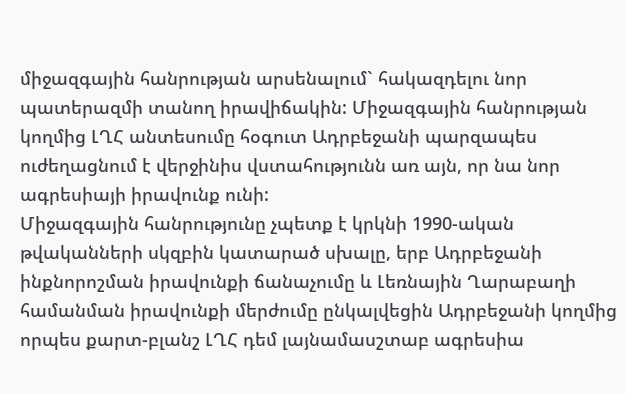միջազգային հանրության արսենալում` հակազդելու նոր պատերազմի տանող իրավիճակին: Միջազգային հանրության կողմից ԼՂՀ անտեսումը հօգուտ Ադրբեջանի պարզապես ուժեղացնում է վերջինիս վստահությունն առ այն, որ նա նոր ագրեսիայի իրավունք ունի:
Միջազգային հանրությունը չպետք է կրկնի 1990-ական թվականների սկզբին կատարած սխալը, երբ Ադրբեջանի ինքնորոշման իրավունքի ճանաչումը և Լեռնային Ղարաբաղի համանման իրավունքի մերժումը ընկալվեցին Ադրբեջանի կողմից որպես քարտ-բլանշ ԼՂՀ դեմ լայնամասշտաբ ագրեսիա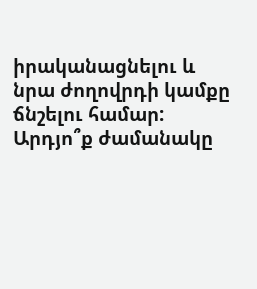իրականացնելու և նրա ժողովրդի կամքը ճնշելու համար: Արդյո՞ք ժամանակը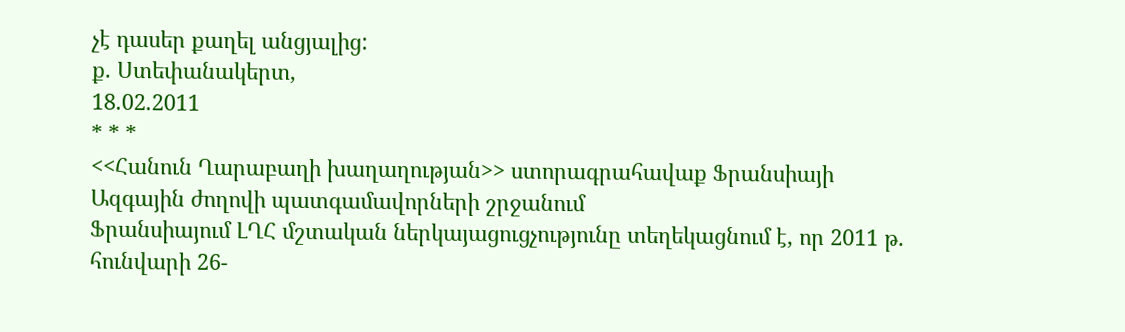չէ դասեր քաղել անցյալից:
ք. Ստեփանակերտ,
18.02.2011
* * *
<<Հանուն Ղարաբաղի խաղաղության>> ստորագրահավաք Ֆրանսիայի Ազգային ժողովի պատգամավորների շրջանում
Ֆրանսիայում ԼՂՀ մշտական ներկայացուցչությունը տեղեկացնում է, որ 2011 թ. հունվարի 26-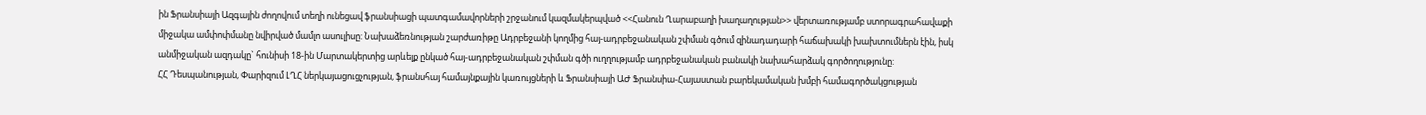ին Ֆրանսիայի Ազգային ժողովում տեղի ունեցավ ֆրանսիացի պատգամավորների շրջանում կազմակերպված <<Հանուն Ղարաբաղի խաղաղության>> վերտառությամբ ստորագրահավաքի միջակա ամփոփմանը նվիրված մամլո ասուլիսը: Նախաձեռնության շարժառիթը Ադրբեջանի կողմից հայ-ադրբեջանական շփման գծում զինադադարի հաճախակի խախտումներն էին, իսկ անմիջական ազդակը` հունիսի 18-ին Մարտակերտից արևելք ընկած հայ-ադրբեջանական շփման գծի ուղղությամբ ադրբեջանական բանակի նախահարձակ գործողությունը:
ՀՀ Դեսպանության, Փարիզում ԼՂՀ ներկայացուցչության, ֆրանսհայ համայնքային կառույցների և Ֆրանսիայի ԱԺ Ֆրանսիա-Հայաստան բարեկամական խմբի համագործակցության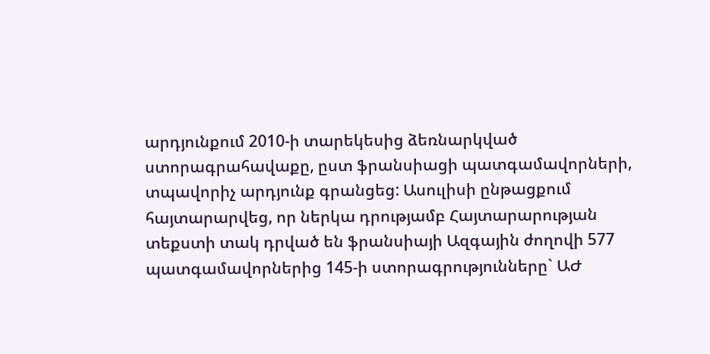արդյունքում 2010-ի տարեկեսից ձեռնարկված ստորագրահավաքը, ըստ ֆրանսիացի պատգամավորների, տպավորիչ արդյունք գրանցեց: Ասուլիսի ընթացքում հայտարարվեց, որ ներկա դրությամբ Հայտարարության տեքստի տակ դրված են ֆրանսիայի Ազգային ժողովի 577 պատգամավորներից 145-ի ստորագրությունները` ԱԺ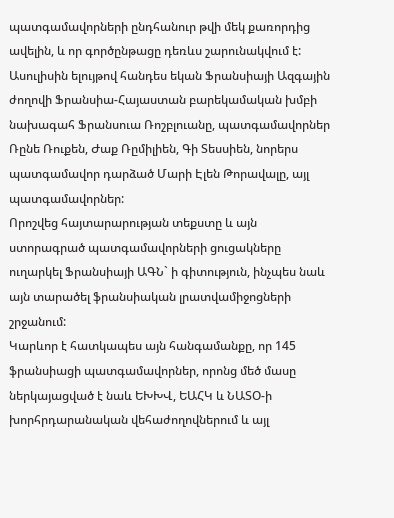պատգամավորների ընդհանուր թվի մեկ քառորդից ավելին, և որ գործընթացը դեռևս շարունակվում է:
Ասուլիսին ելույթով հանդես եկան Ֆրանսիայի Ազգային ժողովի Ֆրանսիա-Հայաստան բարեկամական խմբի նախագահ Ֆրանսուա Ռոշբլուանը, պատգամավորներ Ռընե Ռուքեն, Ժաք Ռըմիլիեն, Գի Տեսսիեն, նորերս պատգամավոր դարձած Մարի Էլեն Թորավալը, այլ պատգամավորներ:
Որոշվեց հայտարարության տեքստը և այն ստորագրած պատգամավորների ցուցակները ուղարկել Ֆրանսիայի ԱԳՆ` ի գիտություն, ինչպես նաև այն տարածել ֆրանսիական լրատվամիջոցների շրջանում:
Կարևոր է հատկապես այն հանգամանքը, որ 145 ֆրանսիացի պատգամավորներ, որոնց մեծ մասը ներկայացված է նաև ԵԽԽՎ, ԵԱՀԿ և ՆԱՏՕ-ի խորհրդարանական վեհաժողովներում և այլ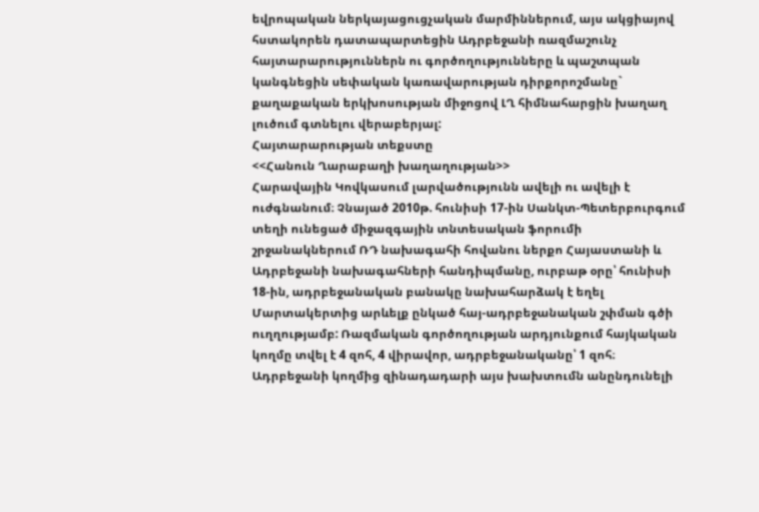եվրոպական ներկայացուցչական մարմիններում, այս ակցիայով հստակորեն դատապարտեցին Ադրբեջանի ռազմաշունչ հայտարարություններն ու գործողությունները և պաշտպան կանգնեցին սեփական կառավարության դիրքորոշմանը` քաղաքական երկխոսության միջոցով ԼՂ հիմնահարցին խաղաղ լուծում գտնելու վերաբերյալ:
Հայտարարության տեքստը
<<Հանուն Ղարաբաղի խաղաղության>>
Հարավային Կովկասում լարվածությունն ավելի ու ավելի է ուժգնանում։ Չնայած 2010թ. հունիսի 17-ին Սանկտ-Պետերբուրգում տեղի ունեցած միջազգային տնտեսական ֆորումի շրջանակներում ՌԴ նախագահի հովանու ներքո Հայաստանի և Ադրբեջանի նախագահների հանդիպմանը, ուրբաթ օրը՝ հունիսի 18-ին, ադրբեջանական բանակը նախահարձակ է եղել Մարտակերտից արևելք ընկած հայ-ադրբեջանական շփման գծի ուղղությամբ: Ռազմական գործողության արդյունքում հայկական կողմը տվել է 4 զոհ, 4 վիրավոր, ադրբեջանականը՝ 1 զոհ։ Ադրբեջանի կողմից զինադադարի այս խախտումն անընդունելի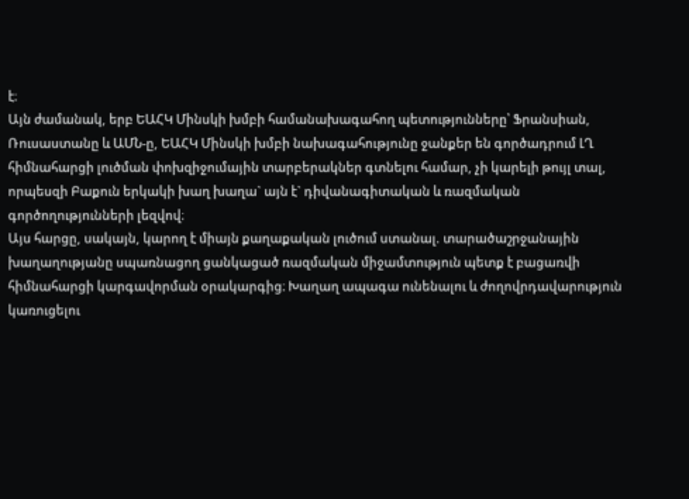է։
Այն ժամանակ, երբ ԵԱՀԿ Մինսկի խմբի համանախագահող պետությունները՝ Ֆրանսիան, Ռուսաստանը և ԱՄՆ-ը, ԵԱՀԿ Մինսկի խմբի նախագահությունը ջանքեր են գործադրում ԼՂ հիմնահարցի լուծման փոխզիջումային տարբերակներ գտնելու համար, չի կարելի թույլ տալ, որպեսզի Բաքուն երկակի խաղ խաղա` այն է` դիվանագիտական և ռազմական գործողությունների լեզվով։
Այս հարցը, սակայն, կարող է միայն քաղաքական լուծում ստանալ. տարածաշրջանային խաղաղությանը սպառնացող ցանկացած ռազմական միջամտություն պետք է բացառվի հիմնահարցի կարգավորման օրակարգից։ Խաղաղ ապագա ունենալու և ժողովրդավարություն կառուցելու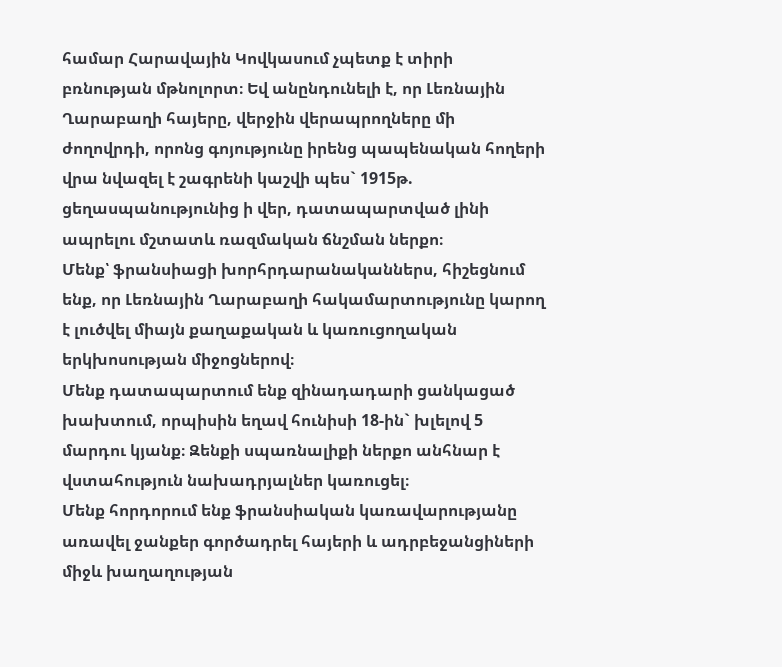համար Հարավային Կովկասում չպետք է տիրի բռնության մթնոլորտ։ Եվ անընդունելի է, որ Լեռնային Ղարաբաղի հայերը, վերջին վերապրողները մի ժողովրդի, որոնց գոյությունը իրենց պապենական հողերի վրա նվազել է շագրենի կաշվի պես` 1915թ. ցեղասպանությունից ի վեր, դատապարտված լինի ապրելու մշտատև ռազմական ճնշման ներքո։
Մենք՝ ֆրանսիացի խորհրդարանականներս, հիշեցնում ենք, որ Լեռնային Ղարաբաղի հակամարտությունը կարող է լուծվել միայն քաղաքական և կառուցողական երկխոսության միջոցներով։
Մենք դատապարտում ենք զինադադարի ցանկացած խախտում, որպիսին եղավ հունիսի 18-ին` խլելով 5 մարդու կյանք։ Զենքի սպառնալիքի ներքո անհնար է վստահություն նախադրյալներ կառուցել։
Մենք հորդորում ենք ֆրանսիական կառավարությանը առավել ջանքեր գործադրել հայերի և ադրբեջանցիների միջև խաղաղության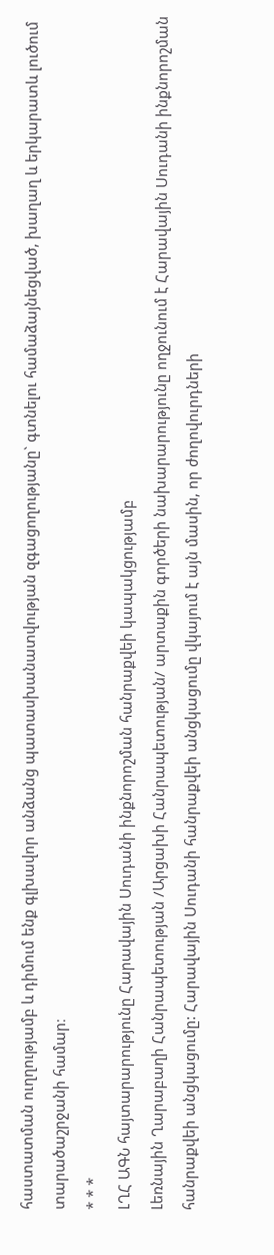հաստատման ուղղությամբ և դիմում ենք գլխավոր անձանց պատասխանատվության զգացողությանը` գտնելու համաձայնեցված, խաղաղ և երկարատև լուծում տարածաշրջանի համար։
* * *
ԼՂՀ ԱԳՆ հայտարարությունը Հարավային Սուդանի ինքնորոշման հանրաքվեի կապակցությամբ
Լեռնային Ղարաբաղի Հանրապետության /Արցախի Հանրապետության/ արտաքին գործերի նախարարությունը ողջունում է Հարավային Սուդանի ինքնորոշման հանրաքվեի անցկացումը: Հարավային Սուդանի հանրաքվեի անցկացումը վկայում է այն մասին, որ ժողովուրդների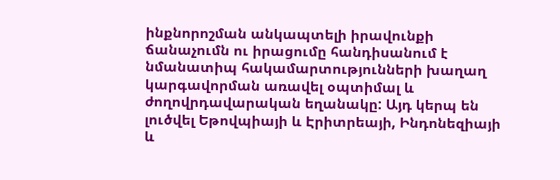ինքնորոշման անկապտելի իրավունքի ճանաչումն ու իրացումը հանդիսանում է նմանատիպ հակամարտությունների խաղաղ կարգավորման առավել օպտիմալ և ժողովրդավարական եղանակը: Այդ կերպ են լուծվել Եթովպիայի և Էրիտրեայի, Ինդոնեզիայի և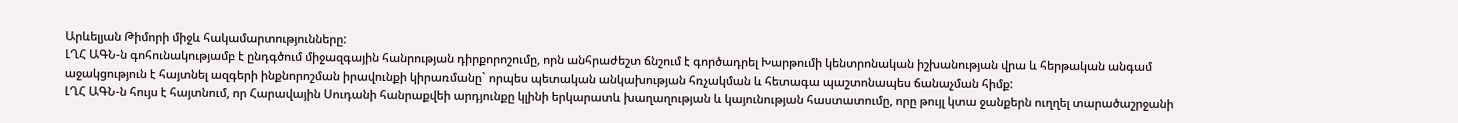Արևելյան Թիմորի միջև հակամարտությունները:
ԼՂՀ ԱԳՆ-ն գոհունակությամբ է ընդգծում միջազգային հանրության դիրքորոշումը, որն անհրաժեշտ ճնշում է գործադրել Խարթումի կենտրոնական իշխանության վրա և հերթական անգամ աջակցություն է հայտնել ազգերի ինքնորոշման իրավունքի կիրառմանը` որպես պետական անկախության հռչակման և հետագա պաշտոնապես ճանաչման հիմք:
ԼՂՀ ԱԳՆ-ն հույս է հայտնում, որ Հարավային Սուդանի հանրաքվեի արդյունքը կլինի երկարատև խաղաղության և կայունության հաստատումը, որը թույլ կտա ջանքերն ուղղել տարածաշրջանի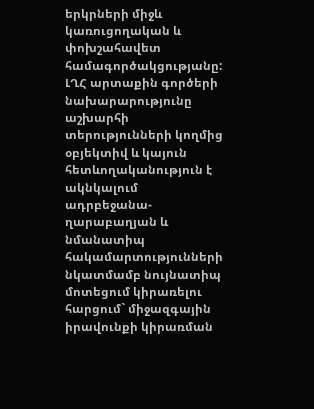երկրների միջև կառուցողական և փոխշահավետ համագործակցությանը:
ԼՂՀ արտաքին գործերի նախարարությունը աշխարհի տերությունների կողմից օբյեկտիվ և կայուն հետևողականություն է ակնկալում ադրբեջանա-ղարաբաղյան և նմանատիպ հակամարտությունների նկատմամբ նույնատիպ մոտեցում կիրառելու հարցում` միջազգային իրավունքի կիրառման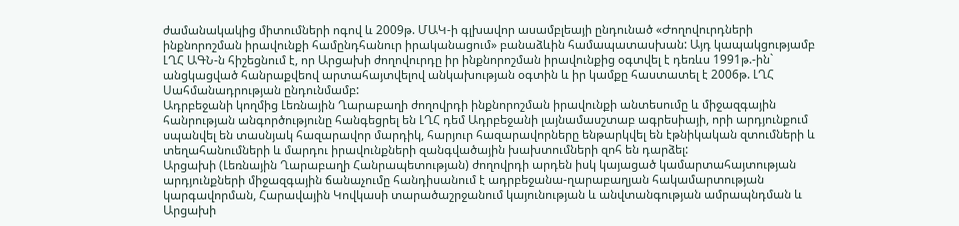ժամանակակից միտումների ոգով և 2009թ. ՄԱԿ-ի գլխավոր ասամբլեայի ընդունած «Ժողովուրդների ինքնորոշման իրավունքի համընդհանուր իրականացում» բանաձևին համապատասխան: Այդ կապակցությամբ ԼՂՀ ԱԳՆ-ն հիշեցնում է, որ Արցախի ժողովուրդը իր ինքնորոշման իրավունքից օգտվել է դեռևս 1991թ.-ին` անցկացված հանրաքվեով արտահայտվելով անկախության օգտին և իր կամքը հաստատել է 2006թ. ԼՂՀ Սահմանադրության ընդունմամբ:
Ադրբեջանի կողմից Լեռնային Ղարաբաղի ժողովրդի ինքնորոշման իրավունքի անտեսումը և միջազգային հանրության անգործությունը հանգեցրել են ԼՂՀ դեմ Ադրբեջանի լայնամասշտաբ ագրեսիայի, որի արդյունքում սպանվել են տասնյակ հազարավոր մարդիկ, հարյուր հազարավորները ենթարկվել են էթնիկական զտումների և տեղահանումների և մարդու իրավունքների զանգվածային խախտումների զոհ են դարձել:
Արցախի (Լեռնային Ղարաբաղի Հանրապետության) ժողովրդի արդեն իսկ կայացած կամարտահայտության արդյունքների միջազգային ճանաչումը հանդիսանում է ադրբեջանա-ղարաբաղյան հակամարտության կարգավորման, Հարավային Կովկասի տարածաշրջանում կայունության և անվտանգության ամրապնդման և Արցախի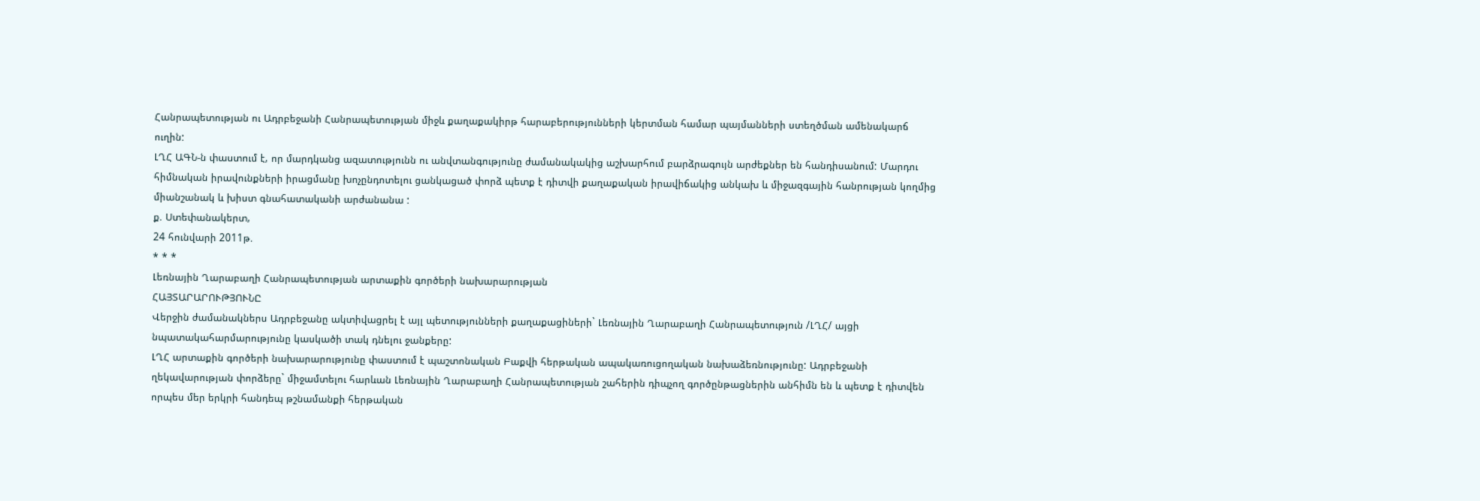Հանրապետության ու Ադրբեջանի Հանրապետության միջև քաղաքակիրթ հարաբերությունների կերտման համար պայմանների ստեղծման ամենակարճ ուղին:
ԼՂՀ ԱԳՆ-ն փաստում է, որ մարդկանց ազատությունն ու անվտանգությունը ժամանակակից աշխարհում բարձրագույն արժեքներ են հանդիսանում: Մարդու հիմնական իրավունքների իրացմանը խոչընդոտելու ցանկացած փորձ պետք է դիտվի քաղաքական իրավիճակից անկախ և միջազգային հանրության կողմից միանշանակ և խիստ գնահատականի արժանանա :
ք. Ստեփանակերտ,
24 հունվարի 2011թ.
* * *
Լեռնային Ղարաբաղի Հանրապետության արտաքին գործերի նախարարության
ՀԱՅՏԱՐԱՐՈՒԹՅՈՒՆԸ
Վերջին ժամանակներս Ադրբեջանը ակտիվացրել է այլ պետությունների քաղաքացիների` Լեռնային Ղարաբաղի Հանրապետություն /ԼՂՀ/ այցի նպատակահարմարությունը կասկածի տակ դնելու ջանքերը:
ԼՂՀ արտաքին գործերի նախարարությունը փաստում է պաշտոնական Բաքվի հերթական ապակառուցողական նախաձեռնությունը: Ադրբեջանի ղեկավարության փորձերը` միջամտելու հարևան Լեռնային Ղարաբաղի Հանրապետության շահերին դիպչող գործընթացներին անհիմն են և պետք է դիտվեն որպես մեր երկրի հանդեպ թշնամանքի հերթական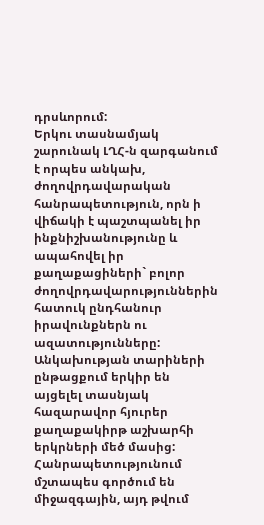դրսևորում:
Երկու տասնամյակ շարունակ ԼՂՀ-ն զարգանում է որպես անկախ, ժողովրդավարական հանրապետություն, որն ի վիճակի է պաշտպանել իր ինքնիշխանությունը և ապահովել իր քաղաքացիների` բոլոր ժողովրդավարություններին հատուկ ընդհանուր իրավունքներն ու ազատությունները: Անկախության տարիների ընթացքում երկիր են այցելել տասնյակ հազարավոր հյուրեր քաղաքակիրթ աշխարհի երկրների մեծ մասից: Հանրապետությունում մշտապես գործում են միջազգային, այդ թվում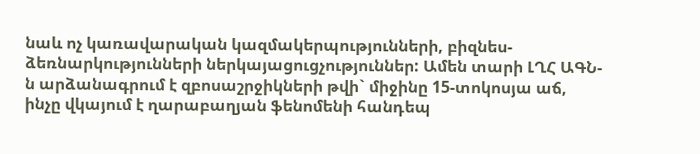նաև ոչ կառավարական կազմակերպությունների, բիզնես-ձեռնարկությունների ներկայացուցչություններ: Ամեն տարի ԼՂՀ ԱԳՆ-ն արձանագրում է զբոսաշրջիկների թվի` միջինը 15-տոկոսյա աճ, ինչը վկայում է ղարաբաղյան ֆենոմենի հանդեպ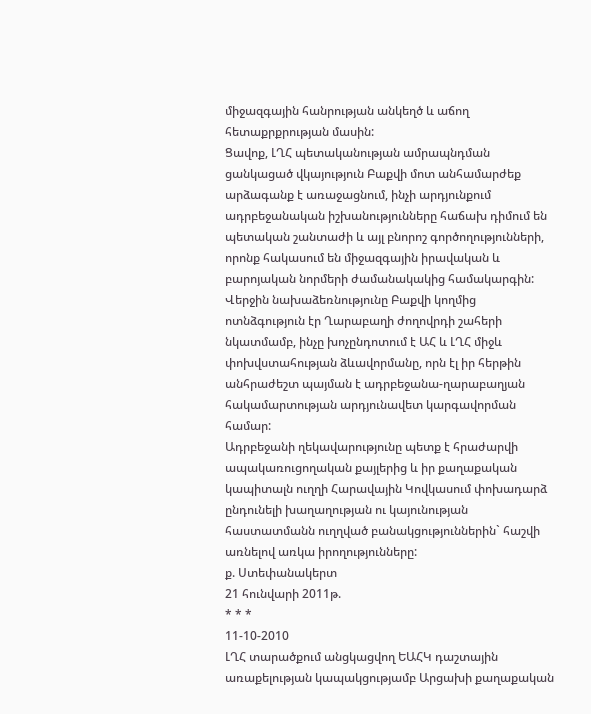միջազգային հանրության անկեղծ և աճող հետաքրքրության մասին:
Ցավոք, ԼՂՀ պետականության ամրապնդման ցանկացած վկայություն Բաքվի մոտ անհամարժեք արձագանք է առաջացնում, ինչի արդյունքում ադրբեջանական իշխանությունները հաճախ դիմում են պետական շանտաժի և այլ բնորոշ գործողությունների, որոնք հակասում են միջազգային իրավական և բարոյական նորմերի ժամանակակից համակարգին:
Վերջին նախաձեռնությունը Բաքվի կողմից ոտնձգություն էր Ղարաբաղի ժողովրդի շահերի նկատմամբ, ինչը խոչընդոտում է ԱՀ և ԼՂՀ միջև փոխվստահության ձևավորմանը, որն էլ իր հերթին անհրաժեշտ պայման է ադրբեջանա-ղարաբաղյան հակամարտության արդյունավետ կարգավորման համար:
Ադրբեջանի ղեկավարությունը պետք է հրաժարվի ապակառուցողական քայլերից և իր քաղաքական կապիտալն ուղղի Հարավային Կովկասում փոխադարձ ընդունելի խաղաղության ու կայունության հաստատմանն ուղղված բանակցություններին` հաշվի առնելով առկա իրողությունները:
ք. Ստեփանակերտ
21 հունվարի 2011թ.
* * *
11-10-2010
ԼՂՀ տարածքում անցկացվող ԵԱՀԿ դաշտային առաքելության կապակցությամբ Արցախի քաղաքական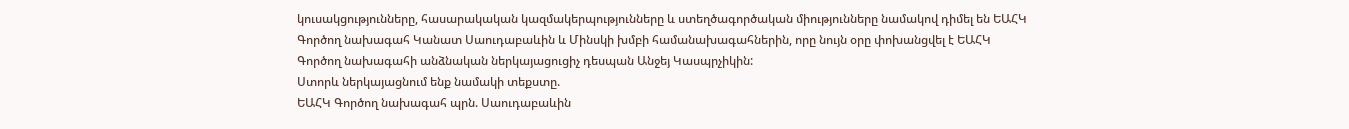կուսակցությունները, հասարակական կազմակերպությունները և ստեղծագործական միությունները նամակով դիմել են ԵԱՀԿ Գործող նախագահ Կանատ Սաուդաբաևին և Մինսկի խմբի համանախագահներին, որը նույն օրը փոխանցվել է ԵԱՀԿ Գործող նախագահի անձնական ներկայացուցիչ դեսպան Անջեյ Կասպրչիկին:
Ստորև ներկայացնում ենք նամակի տեքստը.
ԵԱՀԿ Գործող նախագահ պրն. Սաուդաբաևին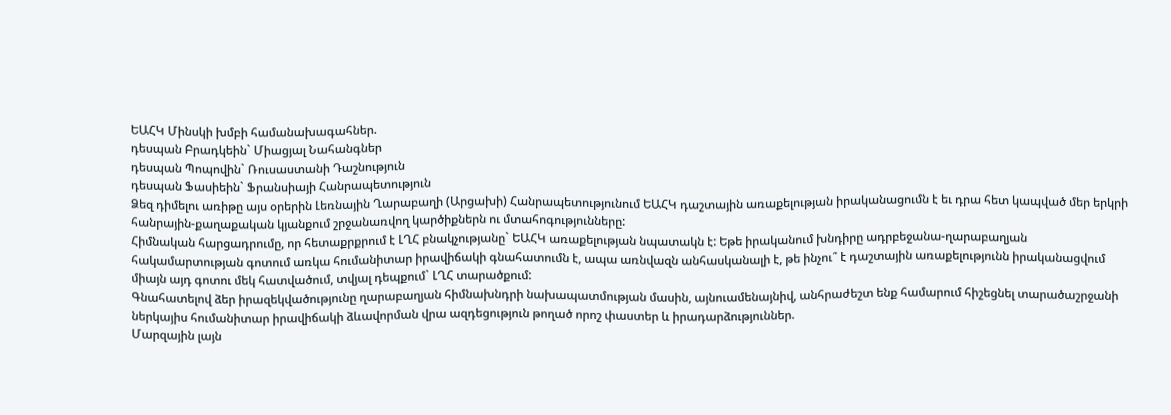ԵԱՀԿ Մինսկի խմբի համանախագահներ.
դեսպան Բրադկեին` Միացյալ Նահանգներ
դեսպան Պոպովին` Ռուսաստանի Դաշնություն
դեսպան Ֆասիեին` Ֆրանսիայի Հանրապետություն
Ձեզ դիմելու առիթը այս օրերին Լեռնային Ղարաբաղի (Արցախի) Հանրապետությունում ԵԱՀԿ դաշտային առաքելության իրականացումն է եւ դրա հետ կապված մեր երկրի հանրային-քաղաքական կյանքում շրջանառվող կարծիքներն ու մտահոգությունները:
Հիմնական հարցադրումը, որ հետաքրքրում է ԼՂՀ բնակչությանը` ԵԱՀԿ առաքելության նպատակն է: Եթե իրականում խնդիրը ադրբեջանա-ղարաբաղյան հակամարտության գոտում առկա հումանիտար իրավիճակի գնահատումն է, ապա առնվազն անհասկանալի է, թե ինչու՞ է դաշտային առաքելությունն իրականացվում միայն այդ գոտու մեկ հատվածում, տվյալ դեպքում` ԼՂՀ տարածքում:
Գնահատելով ձեր իրազեկվածությունը ղարաբաղյան հիմնախնդրի նախապատմության մասին, այնուամենայնիվ, անհրաժեշտ ենք համարում հիշեցնել տարածաշրջանի ներկայիս հումանիտար իրավիճակի ձևավորման վրա ազդեցություն թողած որոշ փաստեր և իրադարձություններ.
Մարզային լայն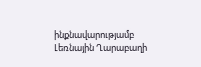ինքնավարությամբ Լեռնային Ղարաբաղի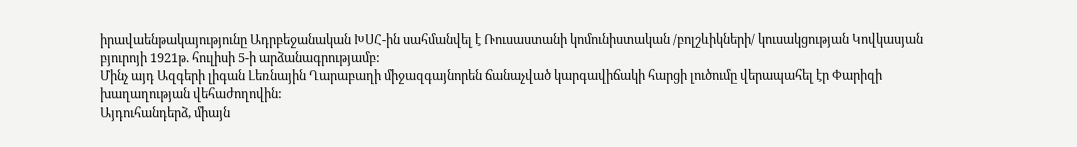իրավաենթակայությունը Ադրբեջանական ԽՍՀ-ին սահմանվել է Ռուսաստանի կոմունիստական /բոլշևիկների/ կուսակցության Կովկասյան բյուրոյի 1921թ. հուլիսի 5-ի արձանագրությամբ:
Մինչ այդ Ազգերի լիգան Լեռնային Ղարաբաղի միջազգայնորեն ճանաչված կարգավիճակի հարցի լուծումը վերապահել էր Փարիզի խաղաղության վեհաժողովին:
Այդուհանդերձ, միայն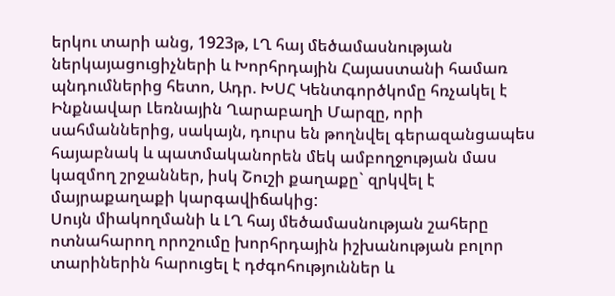երկու տարի անց, 1923թ, ԼՂ հայ մեծամասնության ներկայացուցիչների և Խորհրդային Հայաստանի համառ պնդումներից հետո, Ադր. ԽՍՀ Կենտգործկոմը հռչակել է Ինքնավար Լեռնային Ղարաբաղի Մարզը, որի սահմաններից, սակայն, դուրս են թողնվել գերազանցապես հայաբնակ և պատմականորեն մեկ ամբողջության մաս կազմող շրջաններ, իսկ Շուշի քաղաքը` զրկվել է մայրաքաղաքի կարգավիճակից:
Սույն միակողմանի և ԼՂ հայ մեծամասնության շահերը ոտնահարող որոշումը խորհրդային իշխանության բոլոր տարիներին հարուցել է դժգոհություններ և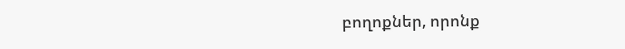բողոքներ, որոնք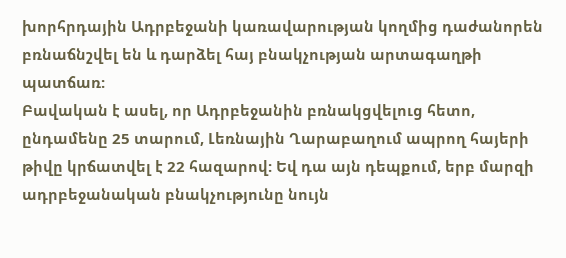խորհրդային Ադրբեջանի կառավարության կողմից դաժանորեն բռնաճնշվել են և դարձել հայ բնակչության արտագաղթի պատճառ:
Բավական է ասել, որ Ադրբեջանին բռնակցվելուց հետո, ընդամենը 25 տարում, Լեռնային Ղարաբաղում ապրող հայերի թիվը կրճատվել է 22 հազարով: Եվ դա այն դեպքում, երբ մարզի ադրբեջանական բնակչությունը նույն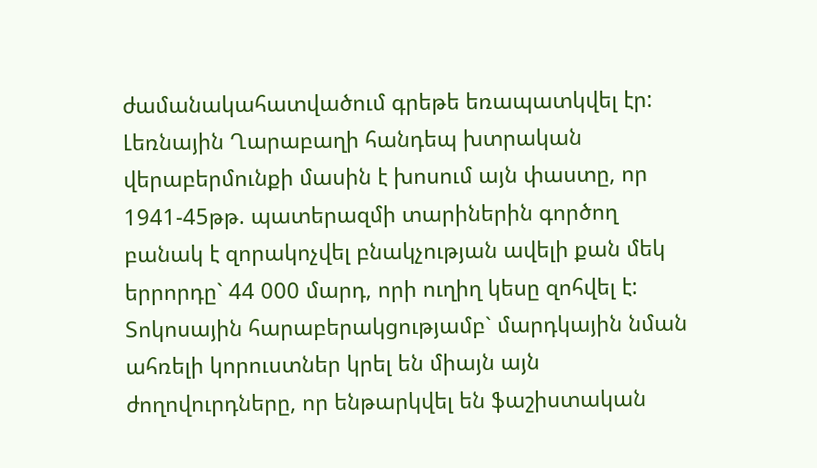ժամանակահատվածում գրեթե եռապատկվել էր:
Լեռնային Ղարաբաղի հանդեպ խտրական վերաբերմունքի մասին է խոսում այն փաստը, որ 1941-45թթ. պատերազմի տարիներին գործող բանակ է զորակոչվել բնակչության ավելի քան մեկ երրորդը` 44 000 մարդ, որի ուղիղ կեսը զոհվել է: Տոկոսային հարաբերակցությամբ` մարդկային նման ահռելի կորուստներ կրել են միայն այն ժողովուրդները, որ ենթարկվել են ֆաշիստական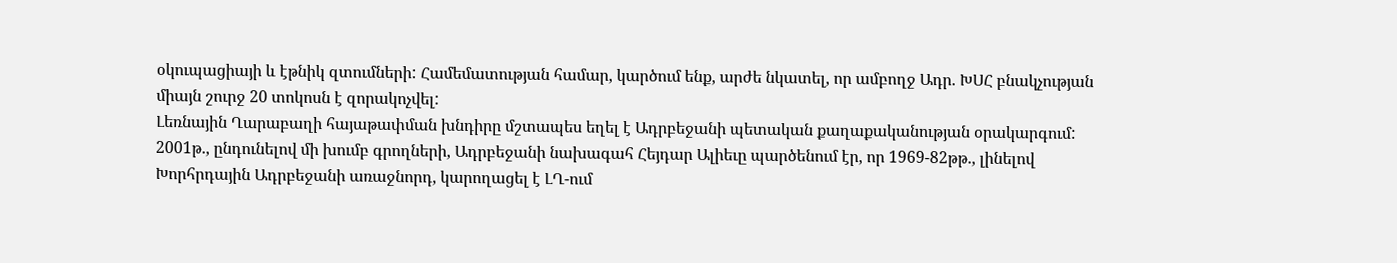օկուպացիայի և էթնիկ զտումների: Համեմատության համար, կարծում ենք, արժե նկատել, որ ամբողջ Ադր. ԽՍՀ բնակչության միայն շուրջ 20 տոկոսն է զորակոչվել:
Լեռնային Ղարաբաղի հայաթափման խնդիրը մշտապես եղել է Ադրբեջանի պետական քաղաքականության օրակարգում: 2001թ., ընդունելով մի խումբ գրողների, Ադրբեջանի նախագահ Հեյդար Ալիեւը պարծենում էր, որ 1969-82թթ., լինելով Խորհրդային Ադրբեջանի առաջնորդ, կարողացել է ԼՂ-ում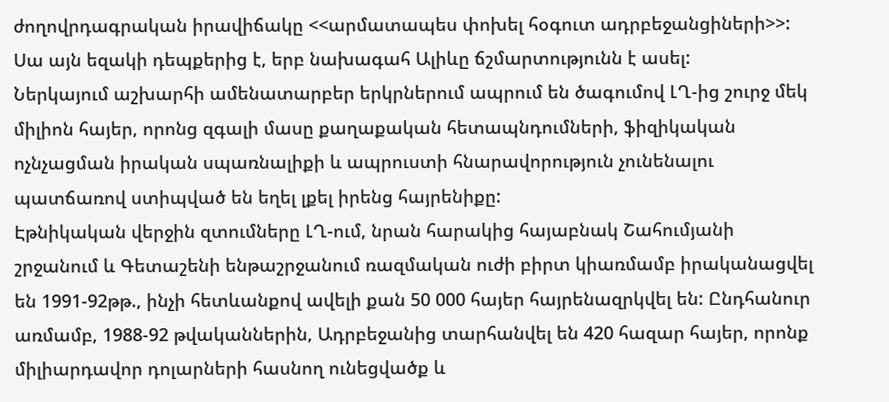ժողովրդագրական իրավիճակը <<արմատապես փոխել հօգուտ ադրբեջանցիների>>: Սա այն եզակի դեպքերից է, երբ նախագահ Ալիևը ճշմարտությունն է ասել:
Ներկայում աշխարհի ամենատարբեր երկրներում ապրում են ծագումով ԼՂ-ից շուրջ մեկ միլիոն հայեր, որոնց զգալի մասը քաղաքական հետապնդումների, ֆիզիկական ոչնչացման իրական սպառնալիքի և ապրուստի հնարավորություն չունենալու պատճառով ստիպված են եղել լքել իրենց հայրենիքը:
Էթնիկական վերջին զտումները ԼՂ-ում, նրան հարակից հայաբնակ Շահումյանի շրջանում և Գետաշենի ենթաշրջանում ռազմական ուժի բիրտ կիառմամբ իրականացվել են 1991-92թթ., ինչի հետևանքով ավելի քան 50 000 հայեր հայրենազրկվել են: Ընդհանուր առմամբ, 1988-92 թվականներին, Ադրբեջանից տարհանվել են 420 հազար հայեր, որոնք միլիարդավոր դոլարների հասնող ունեցվածք և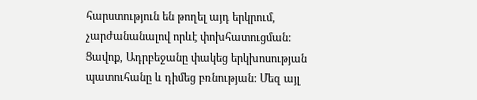հարստություն են թողել այդ երկրում, չարժանանալով որևէ փոխհատուցման:
Ցավոք, Ադրբեջանը փակեց երկխոսության պատուհանը և դիմեց բռնության: Մեզ այլ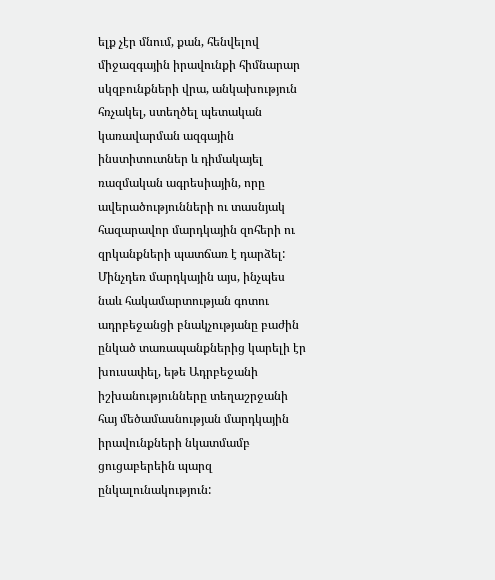ելք չէր մնում, քան, հենվելով միջազգային իրավունքի հիմնարար սկզբունքների վրա, անկախություն հռչակել, ստեղծել պետական կառավարման ազգային ինստիտուտներ և դիմակայել ռազմական ագրեսիային, որը ավերածությունների ու տասնյակ հազարավոր մարդկային զոհերի ու զրկանքների պատճառ է դարձել:
Մինչդեռ մարդկային այս, ինչպես նաև հակամարտության գոտու ադրբեջանցի բնակչությանը բաժին ընկած տառապանքներից կարելի էր խուսափել, եթե Ադրբեջանի իշխանությունները տեղաշրջանի հայ մեծամասնության մարդկային իրավունքների նկատմամբ ցուցաբերեին պարզ ընկալունակություն: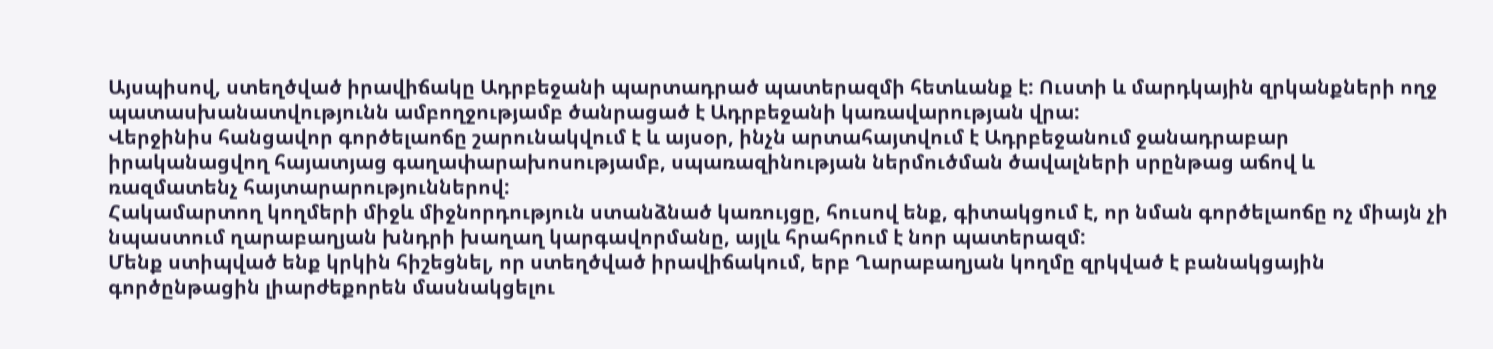Այսպիսով, ստեղծված իրավիճակը Ադրբեջանի պարտադրած պատերազմի հետևանք է: Ուստի և մարդկային զրկանքների ողջ պատասխանատվությունն ամբողջությամբ ծանրացած է Ադրբեջանի կառավարության վրա:
Վերջինիս հանցավոր գործելաոճը շարունակվում է և այսօր, ինչն արտահայտվում է Ադրբեջանում ջանադրաբար իրականացվող հայատյաց գաղափարախոսությամբ, սպառազինության ներմուծման ծավալների սրընթաց աճով և ռազմատենչ հայտարարություններով:
Հակամարտող կողմերի միջև միջնորդություն ստանձնած կառույցը, հուսով ենք, գիտակցում է, որ նման գործելաոճը ոչ միայն չի նպաստում ղարաբաղյան խնդրի խաղաղ կարգավորմանը, այլև հրահրում է նոր պատերազմ:
Մենք ստիպված ենք կրկին հիշեցնել, որ ստեղծված իրավիճակում, երբ Ղարաբաղյան կողմը զրկված է բանակցային գործընթացին լիարժեքորեն մասնակցելու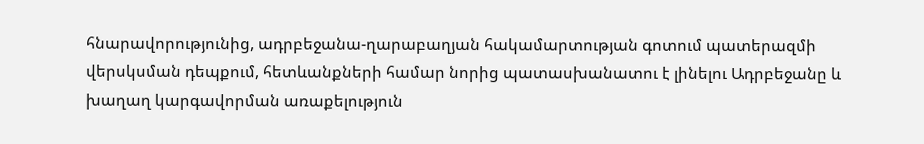հնարավորությունից, ադրբեջանա-ղարաբաղյան հակամարտության գոտում պատերազմի վերսկսման դեպքում, հետևանքների համար նորից պատասխանատու է լինելու Ադրբեջանը և խաղաղ կարգավորման առաքելություն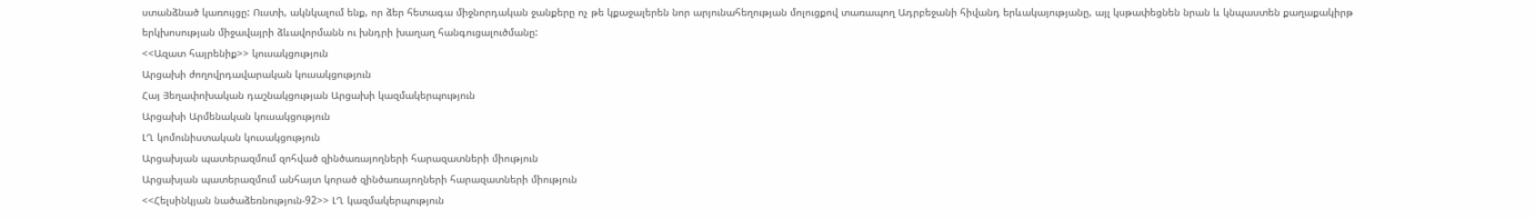ստանձնած կառույցը: Ուստի, ակնկալում ենք, որ ձեր հետագա միջնորդական ջանքերը ոչ թե կքաջալերեն նոր արյունահեղության մոլուցքով տառապող Ադրբեջանի հիվանդ երևակայությանը, այլ կսթափեցնեն նրան և կնպաստեն քաղաքակիրթ երկխոսության միջավայրի ձևավորմանն ու խնդրի խաղաղ հանգուցալուծմանը:
<<Ազատ հայրենիք>> կուսակցություն
Արցախի ժողովրդավարական կուսակցություն
Հայ Յեղափոխական դաշնակցության Արցախի կազմակերպություն
Արցախի Արմենական կուսակցություն
ԼՂ կոմունիստական կուսակցություն
Արցախյան պատերազմում զոհված զինծառայողների հարազատների միություն
Արցախյան պատերազմում անհայտ կորած զինծառայողների հարազատների միություն
<<Հելսինկյան նածաձեռնություն-92>> ԼՂ կազմակերպություն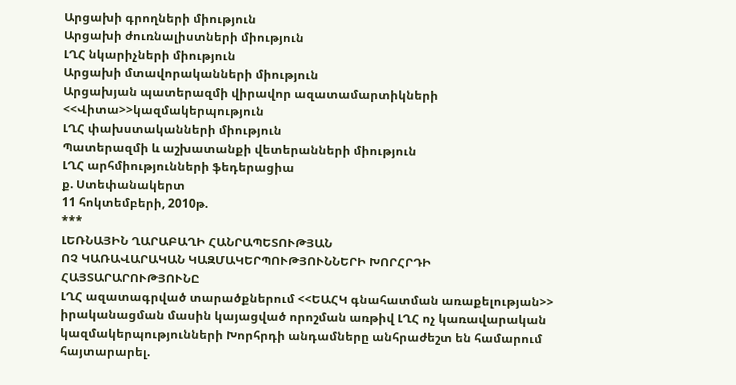Արցախի գրողների միություն
Արցախի ժուռնալիստների միություն
ԼՂՀ նկարիչների միություն
Արցախի մտավորականների միություն
Արցախյան պատերազմի վիրավոր ազատամարտիկների <<Վիտա>>կազմակերպություն
ԼՂՀ փախստականների միություն
Պատերազմի և աշխատանքի վետերանների միություն
ԼՂՀ արհմիությունների ֆեդերացիա
ք. Ստեփանակերտ
11 հոկտեմբերի, 2010թ.
***
ԼԵՌՆԱՅԻՆ ՂԱՐԱԲԱՂԻ ՀԱՆՐԱՊԵՏՈՒԹՅԱՆ
ՈՉ ԿԱՌԱՎԱՐԱԿԱՆ ԿԱԶՄԱԿԵՐՊՈՒԹՅՈՒՆՆԵՐԻ ԽՈՐՀՐԴԻ
ՀԱՅՏԱՐԱՐՈՒԹՅՈՒՆԸ
ԼՂՀ ազատագրված տարածքներում <<ԵԱՀԿ գնահատման առաքելության>> իրականացման մասին կայացված որոշման առթիվ ԼՂՀ ոչ կառավարական կազմակերպությունների Խորհրդի անդամները անհրաժեշտ են համարում հայտարարել.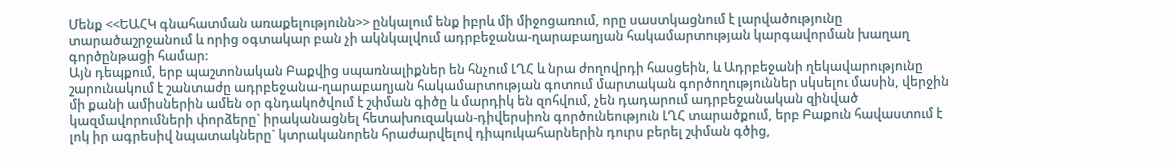Մենք <<ԵԱՀԿ գնահատման առաքելությունն>> ընկալում ենք իբրև մի միջոցառում, որը սաստկացնում է լարվածությունը տարածաշրջանում և որից օգտակար բան չի ակնկալվում ադրբեջանա-ղարաբաղյան հակամարտության կարգավորման խաղաղ գործընթացի համար:
Այն դեպքում, երբ պաշտոնական Բաքվից սպառնալիքներ են հնչում ԼՂՀ և նրա ժողովրդի հասցեին, և Ադրբեջանի ղեկավարությունը շարունակում է շանտաժը ադրբեջանա-ղարաբաղյան հակամարտության գոտում մարտական գործողություններ սկսելու մասին, վերջին մի քանի ամիսներին ամեն օր գնդակոծվում է շփման գիծը և մարդիկ են զոհվում, չեն դադարում ադրբեջանական զինված կազմավորումների փորձերը` իրականացնել հետախուզական-դիվերսիոն գործունեություն ԼՂՀ տարածքում, երբ Բաքուն հավաստում է լոկ իր ագրեսիվ նպատակները` կտրականորեն հրաժարվելով դիպուկահարներին դուրս բերել շփման գծից,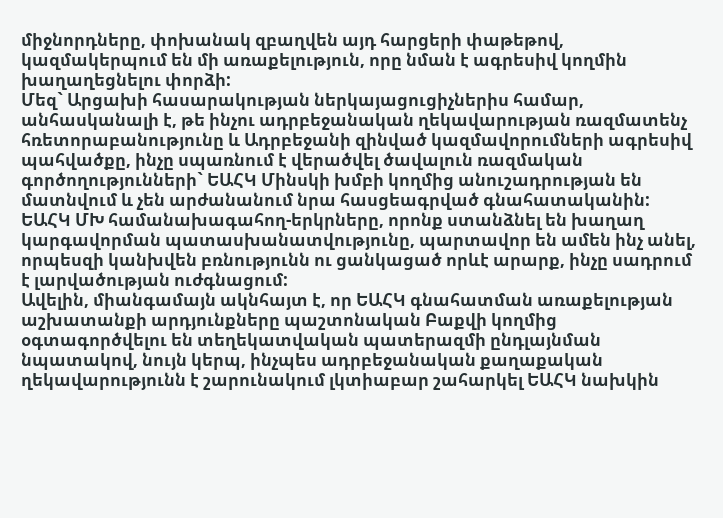միջնորդները, փոխանակ զբաղվեն այդ հարցերի փաթեթով, կազմակերպում են մի առաքելություն, որը նման է ագրեսիվ կողմին խաղաղեցնելու փորձի:
Մեզ` Արցախի հասարակության ներկայացուցիչներիս համար, անհասկանալի է, թե ինչու ադրբեջանական ղեկավարության ռազմատենչ հռետորաբանությունը և Ադրբեջանի զինված կազմավորումների ագրեսիվ պահվածքը, ինչը սպառնում է վերածվել ծավալուն ռազմական գործողությունների` ԵԱՀԿ Մինսկի խմբի կողմից անուշադրության են մատնվում և չեն արժանանում նրա հասցեագրված գնահատականին: ԵԱՀԿ ՄԽ համանախագահող-երկրները, որոնք ստանձնել են խաղաղ կարգավորման պատասխանատվությունը, պարտավոր են ամեն ինչ անել, որպեսզի կանխվեն բռնությունն ու ցանկացած որևէ արարք, ինչը սադրում է լարվածության ուժգնացում:
Ավելին, միանգամայն ակնհայտ է, որ ԵԱՀԿ գնահատման առաքելության աշխատանքի արդյունքները պաշտոնական Բաքվի կողմից օգտագործվելու են տեղեկատվական պատերազմի ընդլայնման նպատակով, նույն կերպ, ինչպես ադրբեջանական քաղաքական ղեկավարությունն է շարունակում լկտիաբար շահարկել ԵԱՀԿ նախկին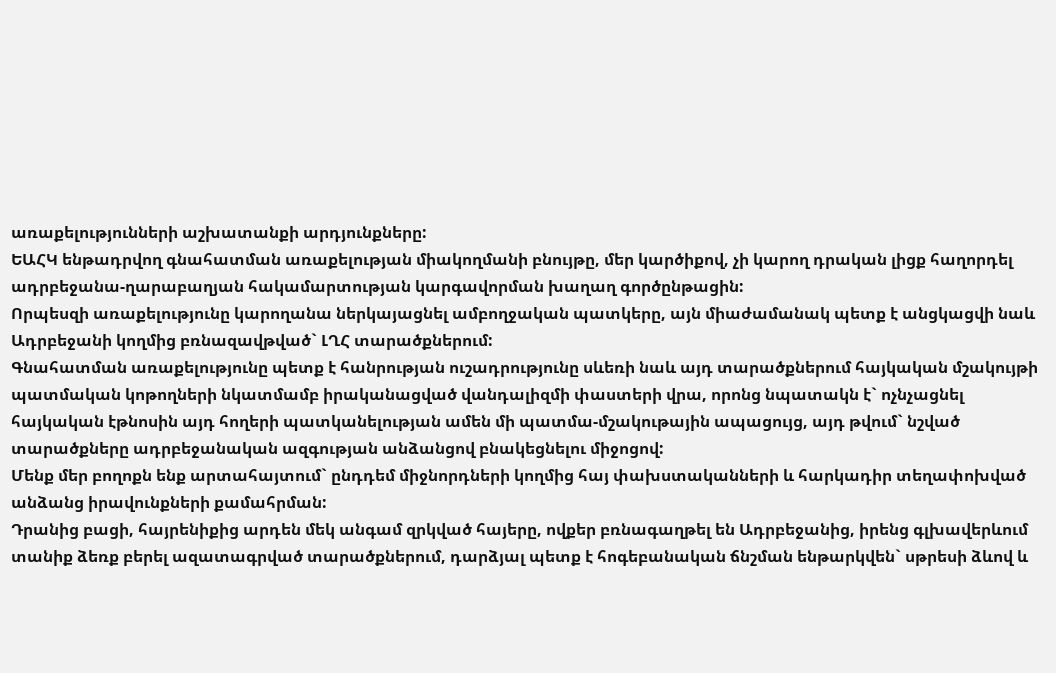առաքելությունների աշխատանքի արդյունքները:
ԵԱՀԿ ենթադրվող գնահատման առաքելության միակողմանի բնույթը, մեր կարծիքով, չի կարող դրական լիցք հաղորդել ադրբեջանա-ղարաբաղյան հակամարտության կարգավորման խաղաղ գործընթացին:
Որպեսզի առաքելությունը կարողանա ներկայացնել ամբողջական պատկերը, այն միաժամանակ պետք է անցկացվի նաև Ադրբեջանի կողմից բռնազավթված` ԼՂՀ տարածքներում:
Գնահատման առաքելությունը պետք է հանրության ուշադրությունը սևեռի նաև այդ տարածքներում հայկական մշակույթի պատմական կոթողների նկատմամբ իրականացված վանդալիզմի փաստերի վրա, որոնց նպատակն է` ոչնչացնել հայկական էթնոսին այդ հողերի պատկանելության ամեն մի պատմա-մշակութային ապացույց, այդ թվում` նշված տարածքները ադրբեջանական ազգության անձանցով բնակեցնելու միջոցով:
Մենք մեր բողոքն ենք արտահայտում` ընդդեմ միջնորդների կողմից հայ փախստականների և հարկադիր տեղափոխված անձանց իրավունքների քամահրման:
Դրանից բացի, հայրենիքից արդեն մեկ անգամ զրկված հայերը, ովքեր բռնագաղթել են Ադրբեջանից, իրենց գլխավերևում տանիք ձեռք բերել ազատագրված տարածքներում, դարձյալ պետք է հոգեբանական ճնշման ենթարկվեն` սթրեսի ձևով և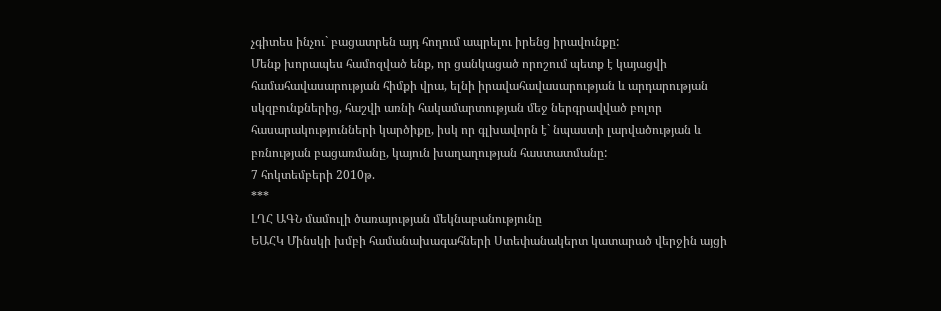չգիտես ինչու` բացատրեն այդ հողում ապրելու իրենց իրավունքը:
Մենք խորապես համոզված ենք, որ ցանկացած որոշում պետք է կայացվի համահավասարության հիմքի վրա, ելնի իրավահավասարության և արդարության սկզբունքներից, հաշվի առնի հակամարտության մեջ ներգրավված բոլոր հասարակությունների կարծիքը, իսկ որ գլխավորն է` նպաստի լարվածության և բռնության բացառմանը, կայուն խաղաղության հաստատմանը:
7 հոկտեմբերի 2010թ.
***
ԼՂՀ ԱԳՆ մամուլի ծառայության մեկնաբանությունը
ԵԱՀԿ Մինսկի խմբի համանախագահների Ստեփանակերտ կատարած վերջին այցի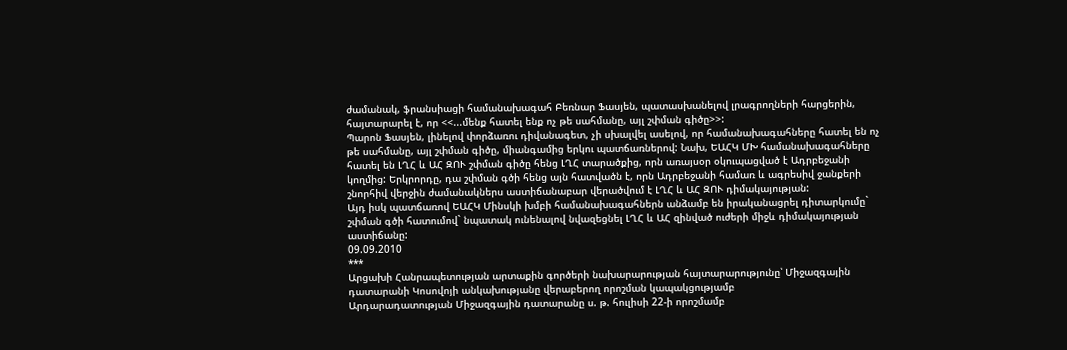ժամանակ, ֆրանսիացի համանախագահ Բեռնար Ֆասյեն, պատասխանելով լրագրողների հարցերին, հայտարարել է, որ <<...մենք հատել ենք ոչ թե սահմանը, այլ շփման գիծը>>:
Պարոն Ֆասյեն, լինելով փորձառու դիվանագետ, չի սխալվել ասելով, որ համանախագահները հատել են ոչ թե սահմանը, այլ շփման գիծը, միանգամից երկու պատճառներով: Նախ, ԵԱՀԿ ՄԽ համանախագահները հատել են ԼՂՀ և ԱՀ ԶՈՒ շփման գիծը հենց ԼՂՀ տարածքից, որն առայսօր օկուպացված է Ադրբեջանի կողմից: Երկրորդը, դա շփման գծի հենց այն հատվածն է, որն Ադրբեջանի համառ և ագրեսիվ ջանքերի շնորհիվ վերջին ժամանակներս աստիճանաբար վերածվում է ԼՂՀ և ԱՀ ԶՈՒ դիմակայության:
Այդ իսկ պատճառով ԵԱՀԿ Մինսկի խմբի համանախագահներն անձամբ են իրականացրել դիտարկումը` շփման գծի հատումով` նպատակ ունենալով նվազեցնել ԼՂՀ և ԱՀ զինված ուժերի միջև դիմակայության աստիճանը:
09.09.2010
***
Արցախի Հանրապետության արտաքին գործերի նախարարության հայտարարությունը՝ Միջազգային դատարանի Կոսովոյի անկախությանը վերաբերող որոշման կապակցությամբ
Արդարադատության Միջազգային դատարանը ս. թ. հուլիսի 22-ի որոշմամբ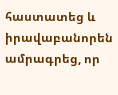հաստատեց և իրավաբանորեն ամրագրեց, որ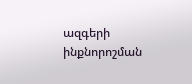ազգերի ինքնորոշման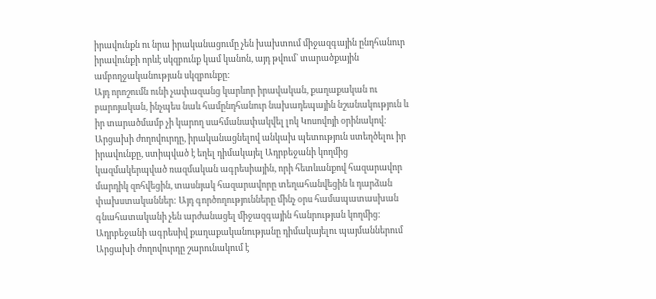իրավունքն ու նրա իրականացումը չեն խախտում միջազգային ընդհանուր իրավունքի որևէ սկզբունք կամ կանոն, այդ թվում` տարածքային ամբողջականության սկզբունքը:
Այդ որոշումն ունի չափազանց կարևոր իրավական, քաղաքական ու բարոյական, ինչպես նաև համընդհանուր նախադեպային նշանակություն և իր տարածմամբ չի կարող սահմանափակվել լոկ Կոսովոյի օրինակով:
Արցախի ժողովուրդը, իրականացնելով անկախ պետություն ստեղծելու իր իրավունքը, ստիպված է եղել դիմակայել Ադրբեջանի կողմից կազմակերպված ռազմական ագրեսիային, որի հետևանքով հազարավոր մարդիկ զոհվեցին, տասնյակ հազարավորը տեղահանվեցին և դարձան փախստականներ: Այդ գործողությունները մինչ օրս համապատասխան գնահատականի չեն արժանացել միջազգային հանրության կողմից:
Ադրբեջանի ագրեսիվ քաղաքականությանը դիմակայելու պայմաններում Արցախի ժողովուրդը շարունակում է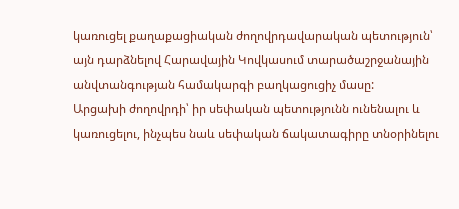կառուցել քաղաքացիական ժողովրդավարական պետություն՝ այն դարձնելով Հարավային Կովկասում տարածաշրջանային անվտանգության համակարգի բաղկացուցիչ մասը:
Արցախի ժողովրդի՝ իր սեփական պետությունն ունենալու և կառուցելու, ինչպես նաև սեփական ճակատագիրը տնօրինելու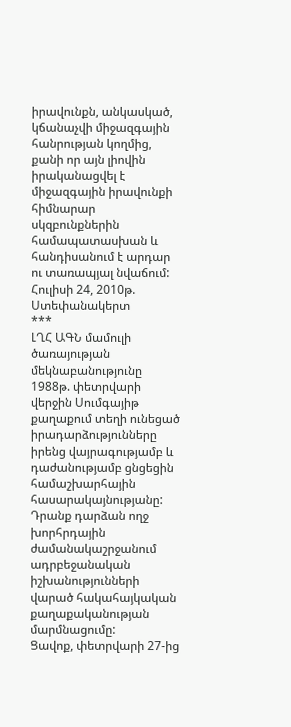իրավունքն, անկասկած, կճանաչվի միջազգային հանրության կողմից, քանի որ այն լիովին իրականացվել է միջազգային իրավունքի հիմնարար սկզբունքներին համապատասխան և հանդիսանում է արդար ու տառապյալ նվաճում:
Հուլիսի 24, 2010թ.
Ստեփանակերտ
***
ԼՂՀ ԱԳՆ մամուլի ծառայության մեկնաբանությունը
1988թ. փետրվարի վերջին Սումգայիթ քաղաքում տեղի ունեցած իրադարձությունները իրենց վայրագությամբ և դաժանությամբ ցնցեցին համաշխարհային հասարակայնությանը: Դրանք դարձան ողջ խորհրդային ժամանակաշրջանում ադրբեջանական իշխանությունների վարած հակահայկական քաղաքականության մարմնացումը:
Ցավոք, փետրվարի 27-ից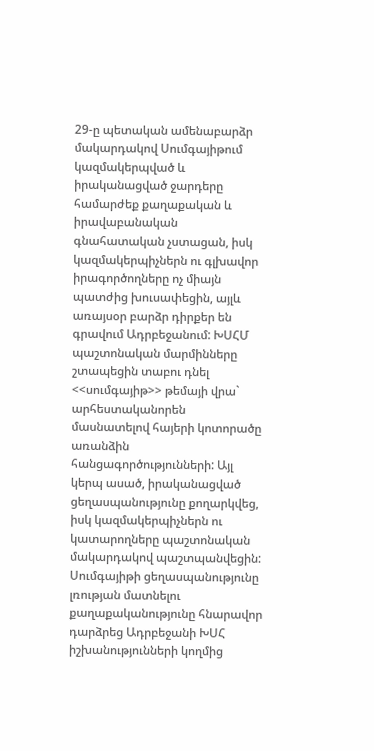29-ը պետական ամենաբարձր մակարդակով Սումգայիթում կազմակերպված և իրականացված ջարդերը համարժեք քաղաքական և իրավաբանական գնահատական չստացան, իսկ կազմակերպիչներն ու գլխավոր իրագործողները ոչ միայն պատժից խուսափեցին, այլև առայսօր բարձր դիրքեր են գրավում Ադրբեջանում: ԽՍՀՄ պաշտոնական մարմինները շտապեցին տաբու դնել <<սումգայիթ>> թեմայի վրա` արհեստականորեն մասնատելով հայերի կոտորածը առանձին հանցագործությունների: Այլ կերպ ասած, իրականացված ցեղասպանությունը քողարկվեց, իսկ կազմակերպիչներն ու կատարողները պաշտոնական մակարդակով պաշտպանվեցին:
Սումգայիթի ցեղասպանությունը լռության մատնելու քաղաքականությունը հնարավոր դարձրեց Ադրբեջանի ԽՍՀ իշխանությունների կողմից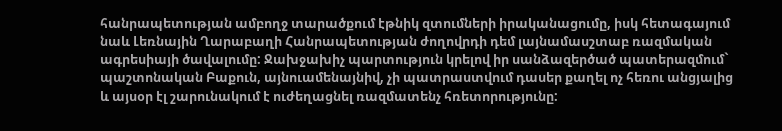հանրապետության ամբողջ տարածքում էթնիկ զտումների իրականացումը, իսկ հետագայում նաև Լեռնային Ղարաբաղի Հանրապետության ժողովրդի դեմ լայնամասշտաբ ռազմական ագրեսիայի ծավալումը: Ջախջախիչ պարտություն կրելով իր սանձազերծած պատերազմում` պաշտոնական Բաքուն, այնուամենայնիվ, չի պատրաստվում դասեր քաղել ոչ հեռու անցյալից և այսօր էլ շարունակում է ուժեղացնել ռազմատենչ հռետորությունը: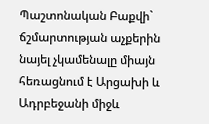Պաշտոնական Բաքվի` ճշմարտության աչքերին նայել չկամենալը միայն հեռացնում է Արցախի և Ադրբեջանի միջև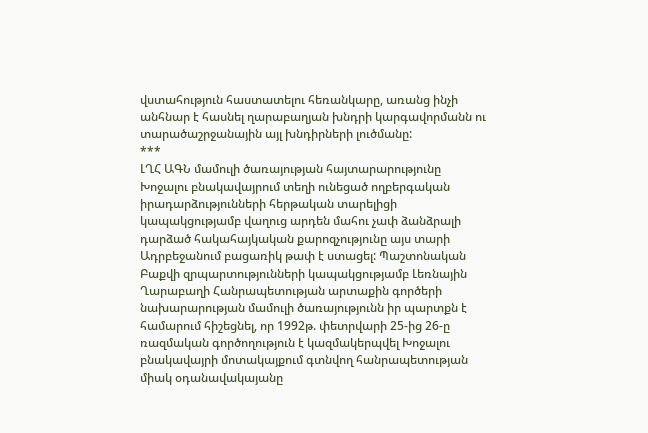վստահություն հաստատելու հեռանկարը, առանց ինչի անհնար է հասնել ղարաբաղյան խնդրի կարգավորմանն ու տարածաշրջանային այլ խնդիրների լուծմանը:
***
ԼՂՀ ԱԳՆ մամուլի ծառայության հայտարարությունը
Խոջալու բնակավայրում տեղի ունեցած ողբերգական իրադարձությունների հերթական տարելիցի կապակցությամբ վաղուց արդեն մահու չափ ձանձրալի դարձած հակահայկական քարոզչությունը այս տարի Ադրբեջանում բացառիկ թափ է ստացել: Պաշտոնական Բաքվի զրպարտությունների կապակցությամբ Լեռնային Ղարաբաղի Հանրապետության արտաքին գործերի նախարարության մամուլի ծառայությունն իր պարտքն է համարում հիշեցնել, որ 1992թ. փետրվարի 25-ից 26-ը ռազմական գործողություն է կազմակերպվել Խոջալու բնակավայրի մոտակայքում գտնվող հանրապետության միակ օդանավակայանը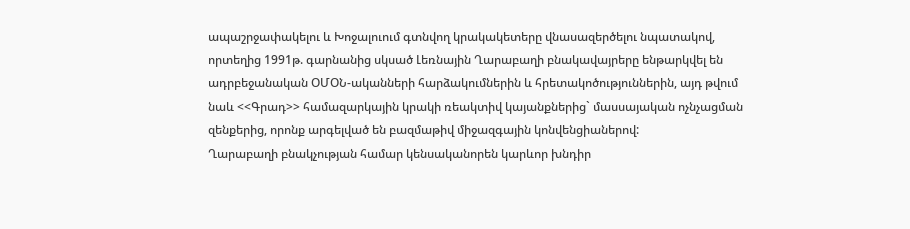ապաշրջափակելու և Խոջալուում գտնվող կրակակետերը վնասազերծելու նպատակով, որտեղից 1991թ. գարնանից սկսած Լեռնային Ղարաբաղի բնակավայրերը ենթարկվել են ադրբեջանական ՕՄՕՆ-ականների հարձակումներին և հրետակոծություններին, այդ թվում նաև <<Գրադ>> համազարկային կրակի ռեակտիվ կայանքներից` մասսայական ոչնչացման զենքերից, որոնք արգելված են բազմաթիվ միջազգային կոնվենցիաներով:
Ղարաբաղի բնակչության համար կենսականորեն կարևոր խնդիր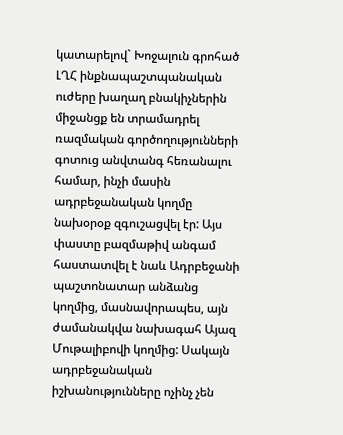կատարելով` Խոջալուն գրոհած ԼՂՀ ինքնապաշտպանական ուժերը խաղաղ բնակիչներին միջանցք են տրամադրել ռազմական գործողությունների գոտուց անվտանգ հեռանալու համար, ինչի մասին ադրբեջանական կողմը նախօրօք զգուշացվել էր: Այս փաստը բազմաթիվ անգամ հաստատվել է նաև Ադրբեջանի պաշտոնատար անձանց կողմից, մասնավորապես, այն ժամանակվա նախագահ Այազ Մութալիբովի կողմից: Սակայն ադրբեջանական իշխանությունները ոչինչ չեն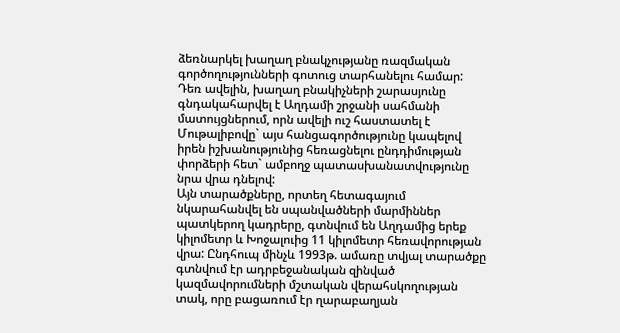ձեռնարկել խաղաղ բնակչությանը ռազմական գործողությունների գոտուց տարհանելու համար: Դեռ ավելին, խաղաղ բնակիչների շարասյունը գնդակահարվել է Աղդամի շրջանի սահմանի մատույցներում, որն ավելի ուշ հաստատել է Մութալիբովը` այս հանցագործությունը կապելով իրեն իշխանությունից հեռացնելու ընդդիմության փորձերի հետ` ամբողջ պատասխանատվությունը նրա վրա դնելով:
Այն տարածքները, որտեղ հետագայում նկարահանվել են սպանվածների մարմիններ պատկերող կադրերը, գտնվում են Աղդամից երեք կիլոմետր և Խոջալուից 11 կիլոմետր հեռավորության վրա: Ընդհուպ մինչև 1993թ. ամառը տվյալ տարածքը գտնվում էր ադրբեջանական զինված կազմավորումների մշտական վերահսկողության տակ, որը բացառում էր ղարաբաղյան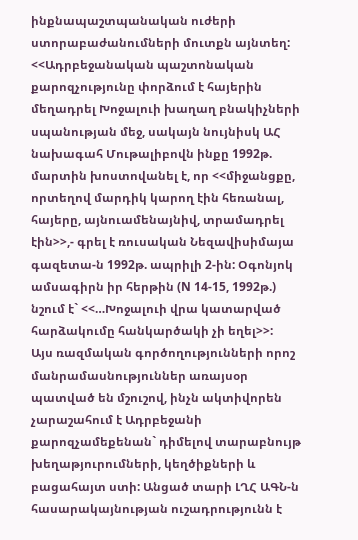ինքնապաշտպանական ուժերի ստորաբաժանումների մուտքն այնտեղ:
<<Ադրբեջանական պաշտոնական քարոզչությունը փորձում է հայերին մեղադրել Խոջալուի խաղաղ բնակիչների սպանության մեջ, սակայն նույնիսկ ԱՀ նախագահ Մութալիբովն ինքը 1992թ. մարտին խոստովանել է, որ <<միջանցքը, որտեղով մարդիկ կարող էին հեռանալ, հայերը, այնուամենայնիվ, տրամադրել էին>>,- գրել է ռուսական Նեզավիսիմայա գազետա-ն 1992թ. ապրիլի 2-ին: Օգոնյոկ ամսագիրն իր հերթին (N 14-15, 1992թ.) նշում է` <<…Խոջալուի վրա կատարված հարձակումը հանկարծակի չի եղել>>:
Այս ռազմական գործողությունների որոշ մանրամասնություններ առայսօր պատված են մշուշով, ինչն ակտիվորեն չարաշահում է Ադրբեջանի քարոզչամեքենան` դիմելով տարաբնույթ խեղաթյուրումների, կեղծիքների և բացահայտ ստի: Անցած տարի ԼՂՀ ԱԳՆ-ն հասարակայնության ուշադրությունն է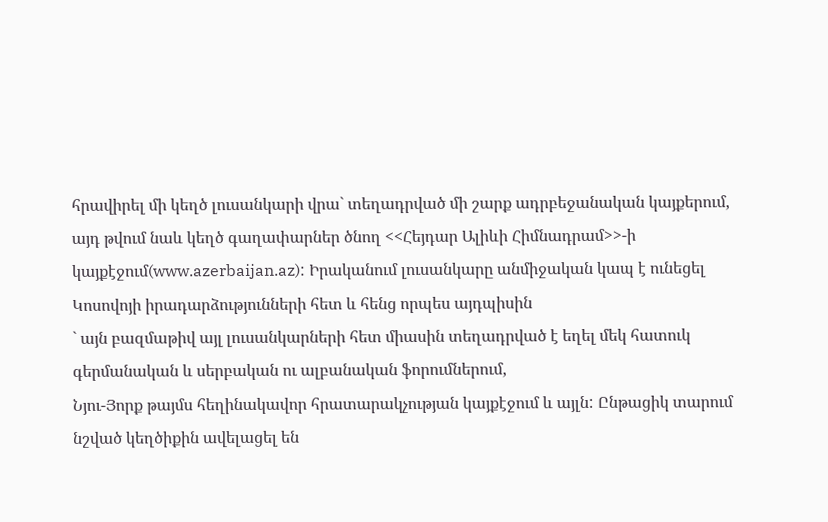հրավիրել մի կեղծ լուսանկարի վրա` տեղադրված մի շարք ադրբեջանական կայքերում, այդ թվում նաև կեղծ գաղափարներ ծնող <<Հեյդար Ալիևի Հիմնադրամ>>-ի կայքէջում(www.azerbaijan.az): Իրականում լուսանկարը անմիջական կապ է ունեցել Կոսովոյի իրադարձությունների հետ և հենց որպես այդպիսին
` այն բազմաթիվ այլ լուսանկարների հետ միասին տեղադրված է եղել մեկ հատուկ գերմանական և սերբական ու ալբանական ֆորումներում,
Նյու-Յորք թայմս հեղինակավոր հրատարակչության կայքէջում և այլն: Ընթացիկ տարում նշված կեղծիքին ավելացել են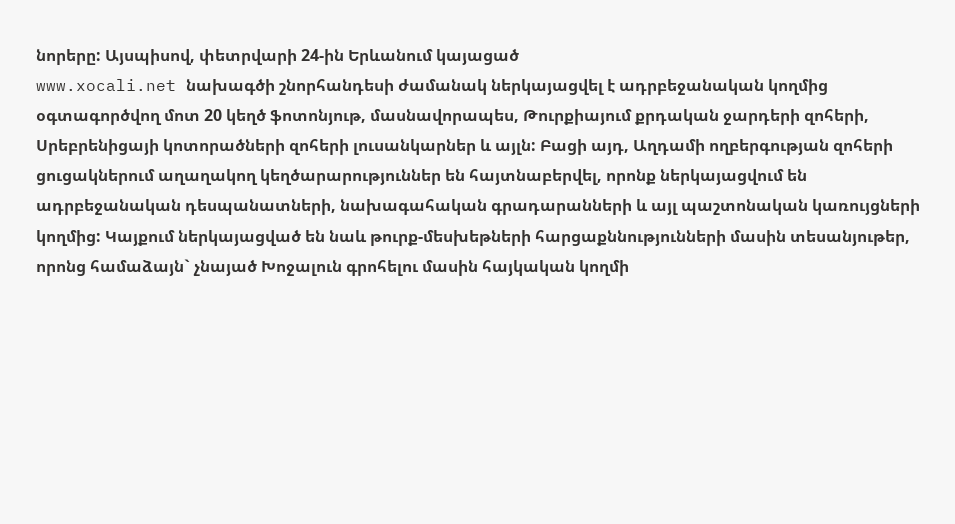նորերը: Այսպիսով, փետրվարի 24-ին Երևանում կայացած
www.xocali.net նախագծի շնորհանդեսի ժամանակ ներկայացվել է ադրբեջանական կողմից օգտագործվող մոտ 20 կեղծ ֆոտոնյութ, մասնավորապես, Թուրքիայում քրդական ջարդերի զոհերի, Սրեբրենիցայի կոտորածների զոհերի լուսանկարներ և այլն: Բացի այդ, Աղդամի ողբերգության զոհերի ցուցակներում աղաղակող կեղծարարություններ են հայտնաբերվել, որոնք ներկայացվում են ադրբեջանական դեսպանատների, նախագահական գրադարանների և այլ պաշտոնական կառույցների կողմից: Կայքում ներկայացված են նաև թուրք-մեսխեթների հարցաքննությունների մասին տեսանյութեր, որոնց համաձայն` չնայած Խոջալուն գրոհելու մասին հայկական կողմի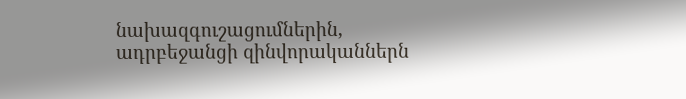նախազգուշացումներին, ադրբեջանցի զինվորականներն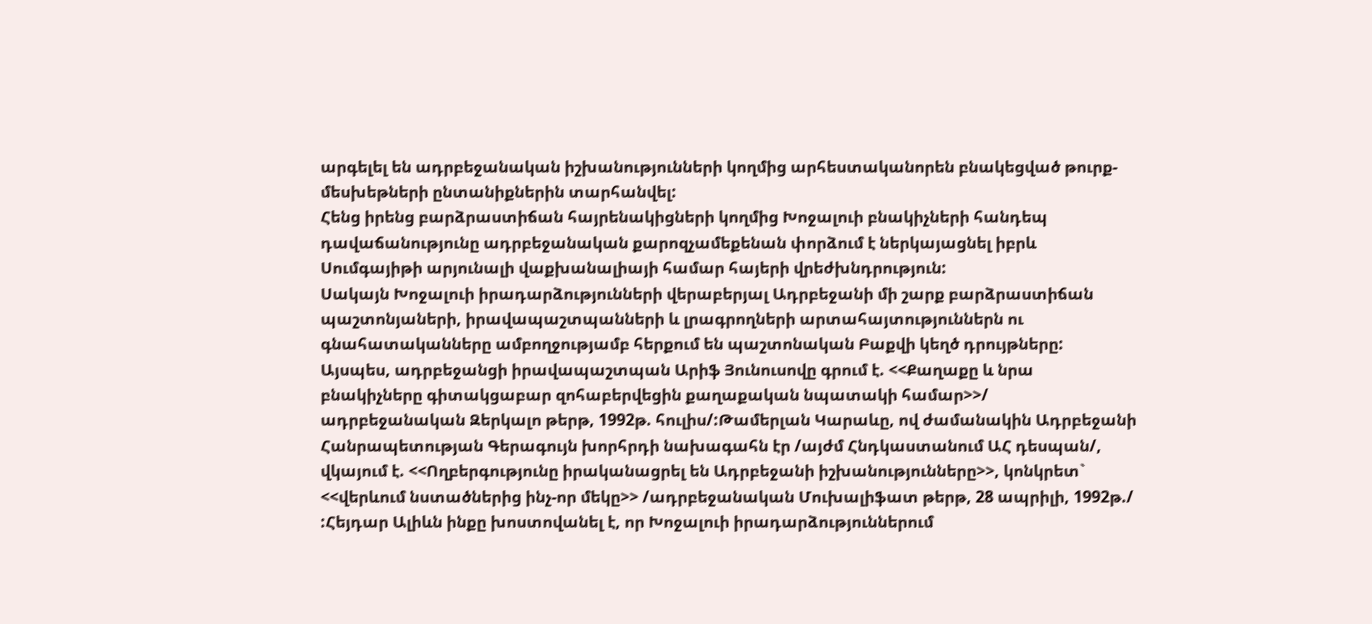արգելել են ադրբեջանական իշխանությունների կողմից արհեստականորեն բնակեցված թուրք-մեսխեթների ընտանիքներին տարհանվել:
Հենց իրենց բարձրաստիճան հայրենակիցների կողմից Խոջալուի բնակիչների հանդեպ դավաճանությունը ադրբեջանական քարոզչամեքենան փորձում է ներկայացնել իբրև Սումգայիթի արյունալի վաքխանալիայի համար հայերի վրեժխնդրություն:
Սակայն Խոջալուի իրադարձությունների վերաբերյալ Ադրբեջանի մի շարք բարձրաստիճան պաշտոնյաների, իրավապաշտպանների և լրագրողների արտահայտություններն ու գնահատականները ամբողջությամբ հերքում են պաշտոնական Բաքվի կեղծ դրույթները: Այսպես, ադրբեջանցի իրավապաշտպան Արիֆ Յունուսովը գրում է. <<Քաղաքը և նրա բնակիչները գիտակցաբար զոհաբերվեցին քաղաքական նպատակի համար>>/ ադրբեջանական Զերկալո թերթ, 1992թ. հուլիս/:Թամերլան Կարաևը, ով ժամանակին Ադրբեջանի Հանրապետության Գերագույն խորհրդի նախագահն էր /այժմ Հնդկաստանում ԱՀ դեսպան/, վկայում է. <<Ողբերգությունը իրականացրել են Ադրբեջանի իշխանությունները>>, կոնկրետ` <<վերևում նստածներից ինչ-որ մեկը>> /ադրբեջանական Մուխալիֆատ թերթ, 28 ապրիլի, 1992թ./ :Հեյդար Ալիևն ինքը խոստովանել է, որ Խոջալուի իրադարձություններում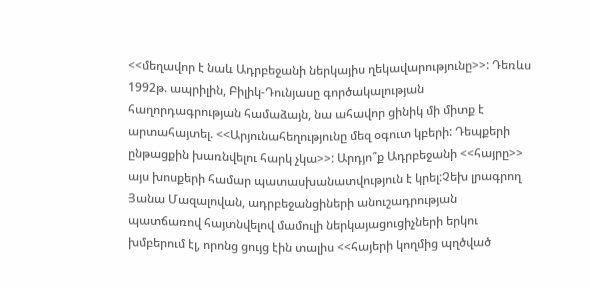<<մեղավոր է նաև Ադրբեջանի ներկայիս ղեկավարությունը>>: Դեռևս 1992թ. ապրիլին, Բիլիկ-Դունյասը գործակալության հաղորդագրության համաձայն, նա ահավոր ցինիկ մի միտք է արտահայտել. <<Արյունահեղությունը մեզ օգուտ կբերի: Դեպքերի ընթացքին խառնվելու հարկ չկա>>: Արդյո՞ք Ադրբեջանի <<հայրը>> այս խոսքերի համար պատասխանատվություն է կրել:Չեխ լրագրող Յանա Մազալովան, ադրբեջանցիների անուշադրության պատճառով հայտնվելով մամուլի ներկայացուցիչների երկու խմբերում էլ, որոնց ցույց էին տալիս <<հայերի կողմից պղծված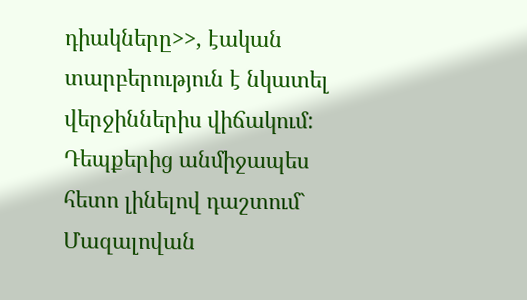դիակները>>, էական տարբերություն է նկատել վերջիններիս վիճակում: Դեպքերից անմիջապես հետո լինելով դաշտում` Մազալովան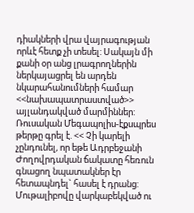դիակների վրա վայրագության որևէ հետք չի տեսել: Սակայն մի քանի օր անց լրագրողներին ներկայացրել են արդեն նկարահանումների համար <<նախապատրաստված>> այլանդակված մարմիններ:
Ռուսական Մեգապոլիս-էքսպրես թերթը գրել է. << Չի կարելի չընդունել, որ եթե Ադրբեջանի Ժողովրդական ճակատը հեռուն գնացող նպատակներ էր հետապնդել` հասել է դրանց: Մութալիբովը վարկաբեկված ու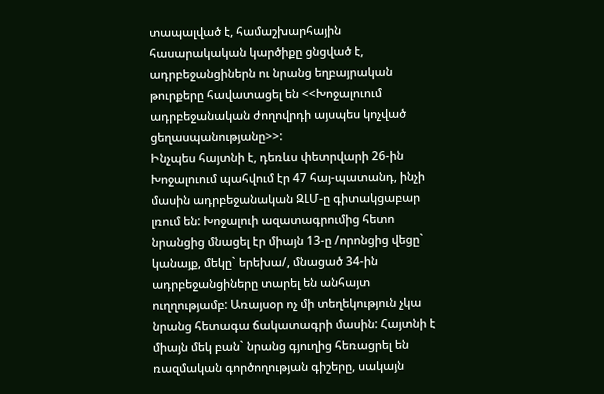տապալված է, համաշխարհային հասարակական կարծիքը ցնցված է, ադրբեջանցիներն ու նրանց եղբայրական թուրքերը հավատացել են <<Խոջալուում ադրբեջանական ժողովրդի այսպես կոչված ցեղասպանությանը>>:
Ինչպես հայտնի է, դեռևս փետրվարի 26-ին Խոջալուում պահվում էր 47 հայ-պատանդ, ինչի մասին ադրբեջանական ԶԼՄ-ը գիտակցաբար լռում են: Խոջալուի ազատագրումից հետո նրանցից մնացել էր միայն 13-ը /որոնցից վեցը` կանայք, մեկը` երեխա/, մնացած 34-ին ադրբեջանցիները տարել են անհայտ ուղղությամբ: Առայսօր ոչ մի տեղեկություն չկա նրանց հետագա ճակատագրի մասին: Հայտնի է միայն մեկ բան` նրանց գյուղից հեռացրել են ռազմական գործողության գիշերը, սակայն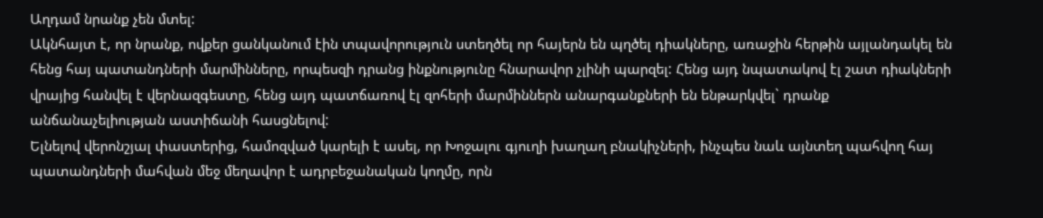Աղդամ նրանք չեն մտել:
Ակնհայտ է, որ նրանք, ովքեր ցանկանում էին տպավորություն ստեղծել որ հայերն են պղծել դիակները, առաջին հերթին այլանդակել են հենց հայ պատանդների մարմինները, որպեսզի դրանց ինքնությունը հնարավոր չլինի պարզել: Հենց այդ նպատակով էլ շատ դիակների վրայից հանվել է վերնազգեստը, հենց այդ պատճառով էլ զոհերի մարմիններն անարգանքների են ենթարկվել` դրանք անճանաչելիության աստիճանի հասցնելով:
Ելնելով վերոնշյալ փաստերից, համոզված կարելի է ասել, որ Խոջալու գյուղի խաղաղ բնակիչների, ինչպես նաև այնտեղ պահվող հայ պատանդների մահվան մեջ մեղավոր է ադրբեջանական կողմը, որն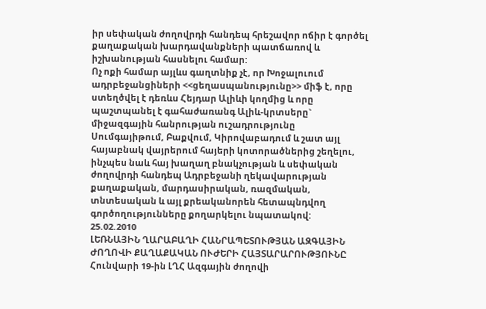իր սեփական ժողովրդի հանդեպ հրեշավոր ոճիր է գործել քաղաքական խարդավանքների պատճառով և իշխանության հասնելու համար:
Ոչ ոքի համար այլևս գաղտնիք չէ, որ Խոջալուում ադրբեջանցիների <<ցեղասպանությունը>> միֆ է, որը ստեղծվել է դեռևս Հեյդար Ալիևի կողմից և որը պաշտպանել է գահաժառանգ Ալիև-կրտսերը` միջազգային հանրության ուշադրությունը Սումգայիթում, Բաքվում, Կիրովաբադում և շատ այլ հայաբնակ վայրերում հայերի կոտորածներից շեղելու, ինչպես նաև հայ խաղաղ բնակչության և սեփական ժողովրդի հանդեպ Ադրբեջանի ղեկավարության քաղաքական, մարդասիրական, ռազմական, տնտեսական և այլ քրեականորեն հետապնդվող գործողությունները քողարկելու նպատակով:
25.02.2010
ԼԵՌՆԱՅԻՆ ՂԱՐԱԲԱՂԻ ՀԱՆՐԱՊԵՏՈՒԹՅԱՆ ԱԶԳԱՅԻՆ ԺՈՂՈՎԻ ՔԱՂԱՔԱԿԱՆ ՈՒԺԵՐԻ ՀԱՅՏԱՐԱՐՈՒԹՅՈՒՆԸ
Հունվարի 19-ին ԼՂՀ Ազգային ժողովի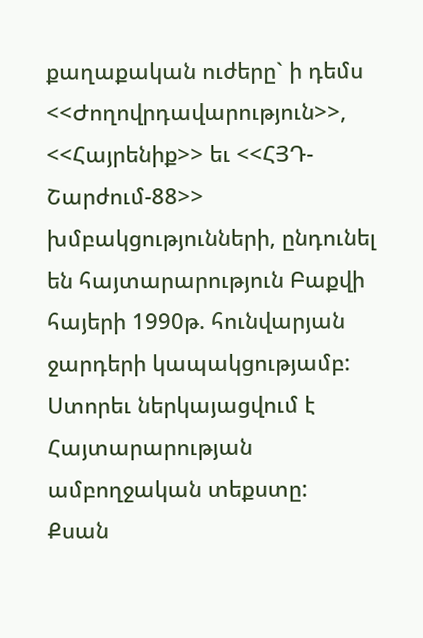քաղաքական ուժերը` ի դեմս <<Ժողովրդավարություն>>, <<Հայրենիք>> եւ <<ՀՅԴ-Շարժում-88>> խմբակցությունների, ընդունել են հայտարարություն Բաքվի հայերի 1990թ. հունվարյան ջարդերի կապակցությամբ:
Ստորեւ ներկայացվում է Հայտարարության ամբողջական տեքստը:
Քսան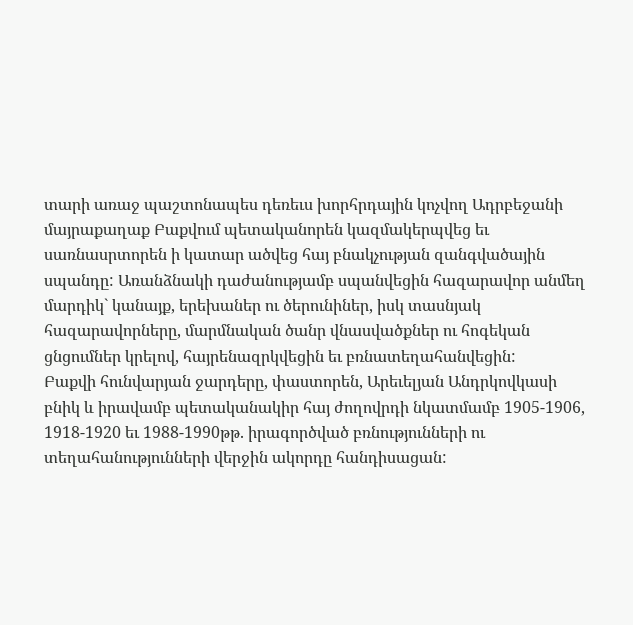տարի առաջ պաշտոնապես դեռեւս խորհրդային կոչվող Ադրբեջանի մայրաքաղաք Բաքվում պետականորեն կազմակերպվեց եւ սառնասրտորեն ի կատար ածվեց հայ բնակչության զանգվածային սպանդը: Առանձնակի դաժանությամբ սպանվեցին հազարավոր անմեղ մարդիկ` կանայք, երեխաներ ու ծերունիներ, իսկ տասնյակ հազարավորները, մարմնական ծանր վնասվածքներ ու հոգեկան ցնցումներ կրելով, հայրենազրկվեցին եւ բռնատեղահանվեցին:
Բաքվի հունվարյան ջարդերը, փաստորեն, Արեւելյան Անդրկովկասի բնիկ և իրավամբ պետականակիր հայ ժողովրդի նկատմամբ 1905-1906, 1918-1920 եւ 1988-1990թթ. իրագործված բռնությունների ու տեղահանությունների վերջին ակորդը հանդիսացան: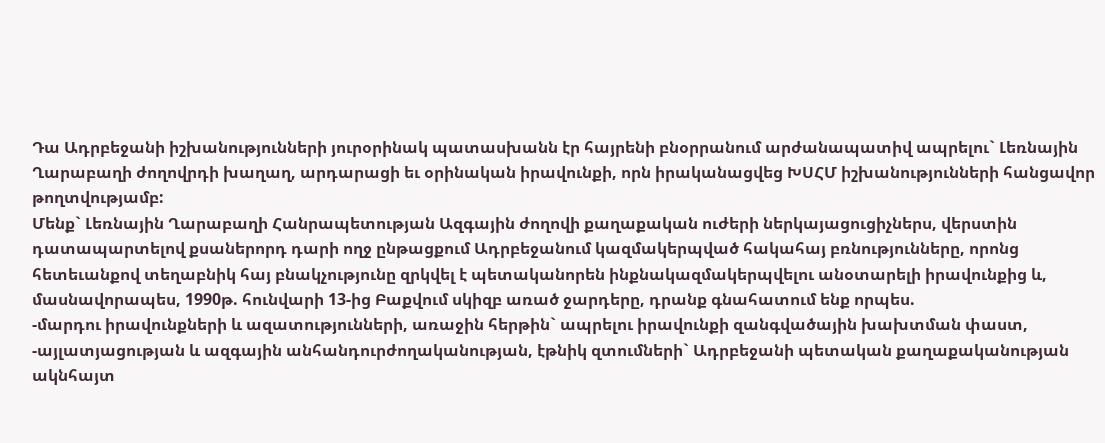Դա Ադրբեջանի իշխանությունների յուրօրինակ պատասխանն էր հայրենի բնօրրանում արժանապատիվ ապրելու` Լեռնային Ղարաբաղի ժողովրդի խաղաղ, արդարացի եւ օրինական իրավունքի, որն իրականացվեց ԽՍՀՄ իշխանությունների հանցավոր թողտվությամբ:
Մենք` Լեռնային Ղարաբաղի Հանրապետության Ազգային ժողովի քաղաքական ուժերի ներկայացուցիչներս, վերստին դատապարտելով քսաներորդ դարի ողջ ընթացքում Ադրբեջանում կազմակերպված հակահայ բռնությունները, որոնց հետեւանքով տեղաբնիկ հայ բնակչությունը զրկվել է պետականորեն ինքնակազմակերպվելու անօտարելի իրավունքից և, մասնավորապես, 1990թ. հունվարի 13-ից Բաքվում սկիզբ առած ջարդերը, դրանք գնահատում ենք որպես.
-մարդու իրավունքների և ազատությունների, առաջին հերթին` ապրելու իրավունքի զանգվածային խախտման փաստ,
-այլատյացության և ազգային անհանդուրժողականության, էթնիկ զտումների` Ադրբեջանի պետական քաղաքականության ակնհայտ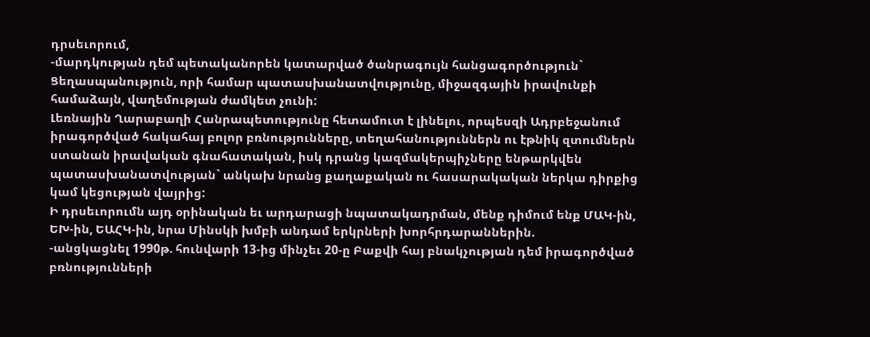դրսեւորում,
-մարդկության դեմ պետականորեն կատարված ծանրագույն հանցագործություն` Ցեղասպանություն, որի համար պատասխանատվությունը, միջազգային իրավունքի համաձայն, վաղեմության ժամկետ չունի:
Լեռնային Ղարաբաղի Հանրապետությունը հետամուտ է լինելու, որպեսզի Ադրբեջանում իրագործված հակահայ բոլոր բռնությունները, տեղահանություններն ու էթնիկ զտումներն ստանան իրավական գնահատական, իսկ դրանց կազմակերպիչները ենթարկվեն պատասխանատվության` անկախ նրանց քաղաքական ու հասարակական ներկա դիրքից կամ կեցության վայրից:
Ի դրսեւորումն այդ օրինական եւ արդարացի նպատակադրման, մենք դիմում ենք ՄԱԿ-ին, ԵԽ-ին, ԵԱՀԿ-ին, նրա Մինսկի խմբի անդամ երկրների խորհրդարաններին.
-անցկացնել 1990թ. հունվարի 13-ից մինչեւ 20-ը Բաքվի հայ բնակչության դեմ իրագործված բռնությունների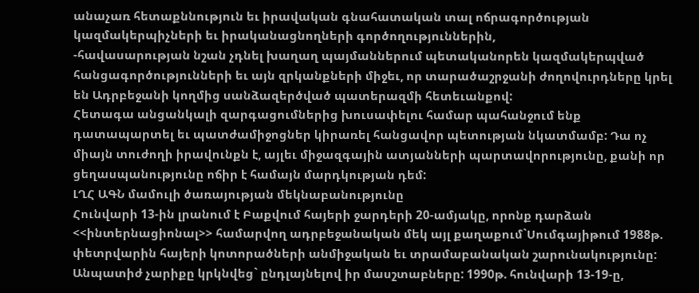անաչառ հետաքննություն եւ իրավական գնահատական տալ ոճրագործության կազմակերպիչների եւ իրականացնողների գործողություններին,
-հավասարության նշան չդնել խաղաղ պայմաններում պետականորեն կազմակերպված հանցագործությունների եւ այն զրկանքների միջեւ, որ տարածաշրջանի ժողովուրդները կրել են Ադրբեջանի կողմից սանձազերծված պատերազմի հետեւանքով:
Հետագա անցանկալի զարգացումներից խուսափելու համար պահանջում ենք դատապարտել եւ պատժամիջոցներ կիրառել հանցավոր պետության նկատմամբ: Դա ոչ միայն տուժողի իրավունքն է, այլեւ միջազգային ատյանների պարտավորությունը, քանի որ ցեղասպանությունը ոճիր է համայն մարդկության դեմ:
ԼՂՀ ԱԳՆ մամուլի ծառայության մեկնաբանությունը
Հունվարի 13-ին լրանում է Բաքվում հայերի ջարդերի 20-ամյակը, որոնք դարձան <<ինտերնացիոնալ>> համարվող ադրբեջանական մեկ այլ քաղաքում`Սումգայիթում 1988թ. փետրվարին հայերի կոտորածների անմիջական եւ տրամաբանական շարունակությունը:
Անպատիժ չարիքը կրկնվեց` ընդլայնելով իր մասշտաբները: 1990թ. հունվարի 13-19-ը,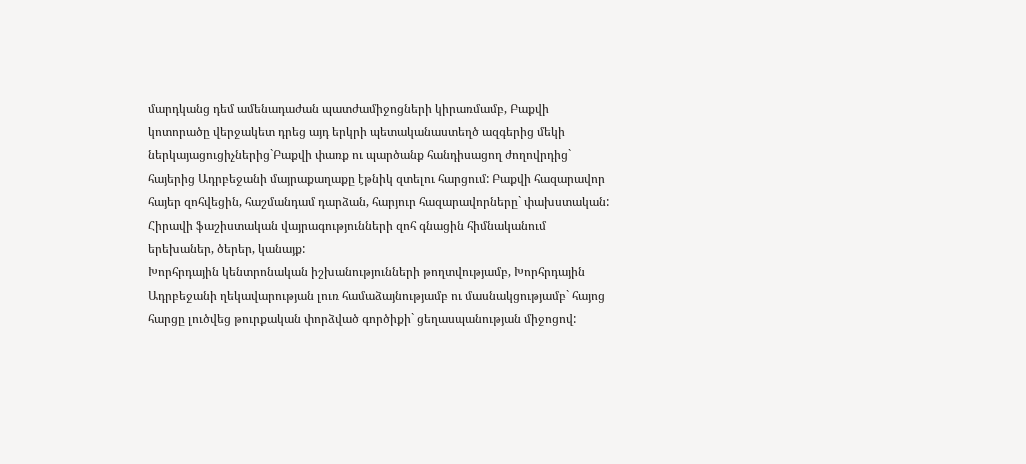մարդկանց դեմ ամենադաժան պատժամիջոցների կիրառմամբ, Բաքվի կոտորածը վերջակետ դրեց այդ երկրի պետականաստեղծ ազգերից մեկի ներկայացուցիչներից`Բաքվի փառք ու պարծանք հանդիսացող ժողովրդից` հայերից Ադրբեջանի մայրաքաղաքը էթնիկ զտելու հարցում: Բաքվի հազարավոր հայեր զոհվեցին, հաշմանդամ դարձան, հարյուր հազարավորները` փախստական: Հիրավի ֆաշիստական վայրագությունների զոհ գնացին հիմնականում երեխաներ, ծերեր, կանայք:
Խորհրդային կենտրոնական իշխանությունների թողտվությամբ, Խորհրդային Ադրբեջանի ղեկավարության լուռ համաձայնությամբ ու մասնակցությամբ` հայոց հարցը լուծվեց թուրքական փորձված գործիքի` ցեղասպանության միջոցով: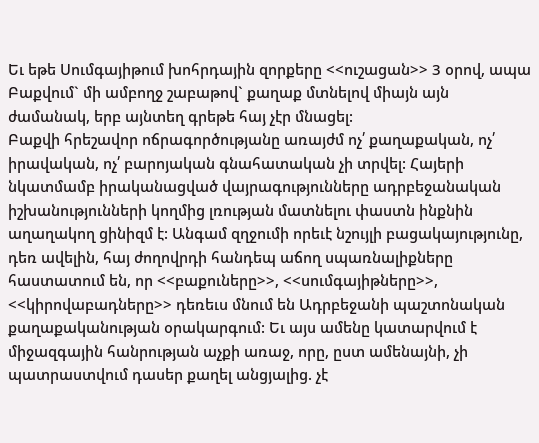Եւ եթե Սումգայիթում խոհրդային զորքերը <<ուշացան>> 3 օրով, ապա Բաքվում` մի ամբողջ շաբաթով` քաղաք մտնելով միայն այն ժամանակ, երբ այնտեղ գրեթե հայ չէր մնացել:
Բաքվի հրեշավոր ոճրագործությանը առայժմ ոչ՛ քաղաքական, ոչ՛ իրավական, ոչ՛ բարոյական գնահատական չի տրվել: Հայերի նկատմամբ իրականացված վայրագությունները ադրբեջանական իշխանությունների կողմից լռության մատնելու փաստն ինքնին աղաղակող ցինիզմ է: Անգամ զղջումի որեւէ նշույլի բացակայությունը, դեռ ավելին, հայ ժողովրդի հանդեպ աճող սպառնալիքները հաստատում են, որ <<բաքուները>>, <<սումգայիթները>>, <<կիրովաբադները>> դեռեւս մնում են Ադրբեջանի պաշտոնական քաղաքականության օրակարգում: Եւ այս ամենը կատարվում է միջազգային հանրության աչքի առաջ, որը, ըստ ամենայնի, չի պատրաստվում դասեր քաղել անցյալից. չէ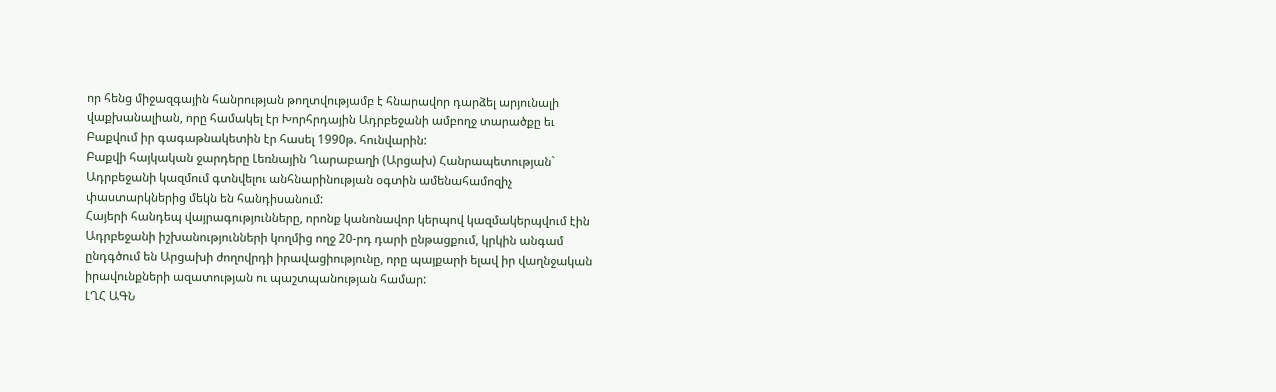որ հենց միջազգային հանրության թողտվությամբ է հնարավոր դարձել արյունալի վաքխանալիան, որը համակել էր Խորհրդային Ադրբեջանի ամբողջ տարածքը եւ Բաքվում իր գագաթնակետին էր հասել 1990թ. հունվարին:
Բաքվի հայկական ջարդերը Լեռնային Ղարաբաղի (Արցախ) Հանրապետության` Ադրբեջանի կազմում գտնվելու անհնարինության օգտին ամենահամոզիչ փաստարկներից մեկն են հանդիսանում:
Հայերի հանդեպ վայրագությունները, որոնք կանոնավոր կերպով կազմակերպվում էին Ադրբեջանի իշխանությունների կողմից ողջ 20-րդ դարի ընթացքում, կրկին անգամ ընդգծում են Արցախի ժողովրդի իրավացիությունը, որը պայքարի ելավ իր վաղնջական իրավունքների ազատության ու պաշտպանության համար:
ԼՂՀ ԱԳՆ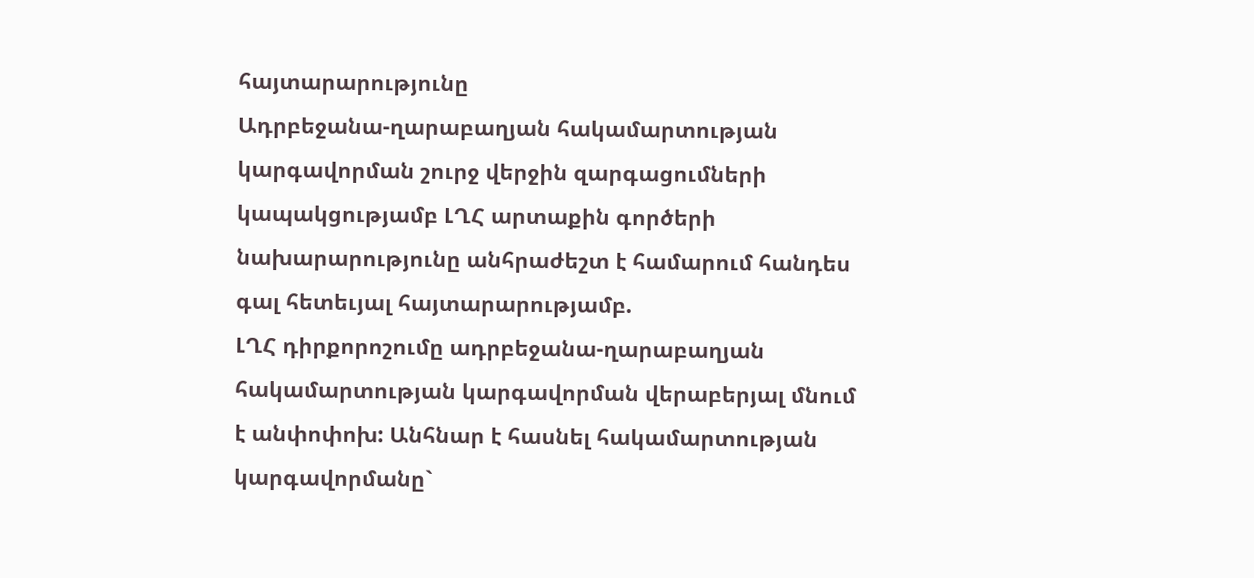հայտարարությունը
Ադրբեջանա-ղարաբաղյան հակամարտության կարգավորման շուրջ վերջին զարգացումների կապակցությամբ ԼՂՀ արտաքին գործերի նախարարությունը անհրաժեշտ է համարում հանդես գալ հետեւյալ հայտարարությամբ.
ԼՂՀ դիրքորոշումը ադրբեջանա-ղարաբաղյան հակամարտության կարգավորման վերաբերյալ մնում է անփոփոխ: Անհնար է հասնել հակամարտության կարգավորմանը`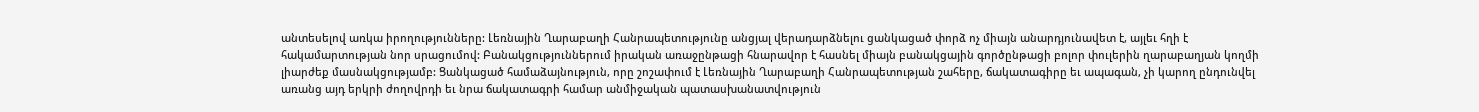անտեսելով առկա իրողությունները: Լեռնային Ղարաբաղի Հանրապետությունը անցյալ վերադարձնելու ցանկացած փորձ ոչ միայն անարդյունավետ է, այլեւ հղի է հակամարտության նոր սրացումով: Բանակցություններում իրական առաջընթացի հնարավոր է հասնել միայն բանակցային գործընթացի բոլոր փուլերին ղարաբաղյան կողմի լիարժեք մասնակցությամբ: Ցանկացած համաձայնություն, որը շոշափում է Լեռնային Ղարաբաղի Հանրապետության շահերը, ճակատագիրը եւ ապագան, չի կարող ընդունվել առանց այդ երկրի ժողովրդի եւ նրա ճակատագրի համար անմիջական պատասխանատվություն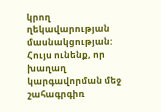կրող ղեկավարության մասնակցության:
Հույս ունենք, որ խաղաղ կարգավորման մեջ շահագրգիռ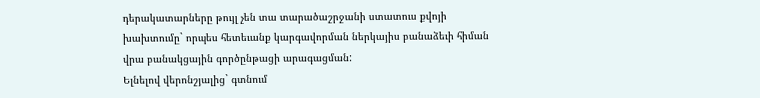դերակատարները թույլ չեն տա տարածաշրջանի ստատուս քվոյի խախտումը` որպես հետեւանք կարգավորման ներկայիս բանաձեւի հիման վրա բանակցային գործընթացի արագացման:
Ելնելով վերոնշյալից` գտնում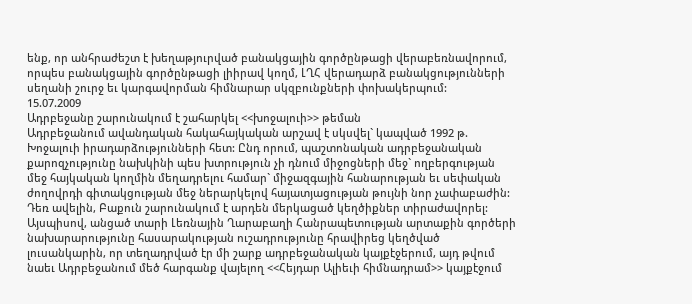ենք, որ անհրաժեշտ է խեղաթյուրված բանակցային գործընթացի վերաբեռնավորում, որպես բանակցային գործընթացի լիիրավ կողմ, ԼՂՀ վերադարձ բանակցությունների սեղանի շուրջ եւ կարգավորման հիմնարար սկզբունքների փոխակերպում:
15.07.2009
Ադրբեջանը շարունակում է շահարկել <<խոջալուի>> թեման
Ադրբեջանում ավանդական հակահայկական արշավ է սկսվել` կապված 1992 թ. Խոջալուի իրադարձությունների հետ: Ընդ որում, պաշտոնական ադրբեջանական քարոզչությունը նախկինի պես խտրություն չի դնում միջոցների մեջ` ողբերգության մեջ հայկական կողմին մեղադրելու համար` միջազգային հանարության եւ սեփական ժողովրդի գիտակցության մեջ ներարկելով հայատյացության թույնի նոր չափաբաժին: Դեռ ավելին, Բաքուն շարունակում է արդեն մերկացած կեղծիքներ տիրաժավորել:
Այսպիսով, անցած տարի Լեռնային Ղարաբաղի Հանրապետության արտաքին գործերի նախարարությունը հասարակության ուշադրությունը հրավիրեց կեղծված լուսանկարին, որ տեղադրված էր մի շարք ադրբեջանական կայքէջերում, այդ թվում նաեւ Ադրբեջանում մեծ հարգանք վայելող <<Հեյդար Ալիեւի հիմնադրամ>> կայքէջում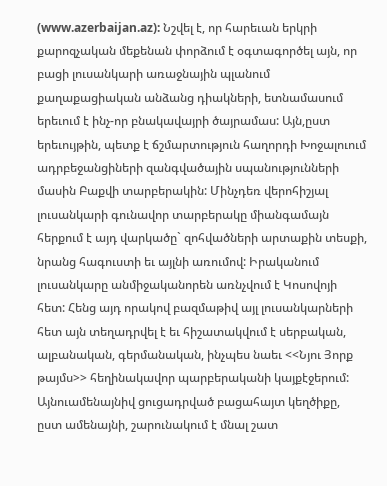(www.azerbaijan.az): Նշվել է, որ հարեւան երկրի քարոզչական մեքենան փորձում է օգտագործել այն, որ բացի լուսանկարի առաջնային պլանում քաղաքացիական անձանց դիակների, ետնամասում երեւում է ինչ-որ բնակավայրի ծայրամաս: Այն,ըստ երեւույթին, պետք է ճշմարտություն հաղորդի Խոջալուում ադրբեջանցիների զանգվածային սպանությունների մասին Բաքվի տարբերակին: Մինչդեռ վերոհիշյալ լուսանկարի գունավոր տարբերակը միանգամայն հերքում է այդ վարկածը` զոհվածների արտաքին տեսքի, նրանց հագուստի եւ այլնի առումով: Իրականում լուսանկարը անմիջականորեն առնչվում է Կոսովոյի հետ: Հենց այդ որակով բազմաթիվ այլ լուսանկարների հետ այն տեղադրվել է եւ հիշատակվում է սերբական, ալբանական, գերմանական, ինչպես նաեւ <<Նյու Յորք թայմս>> հեղինակավոր պարբերականի կայքէջերում:
Այնուամենայնիվ ցուցադրված բացահայտ կեղծիքը, ըստ ամենայնի, շարունակում է մնալ շատ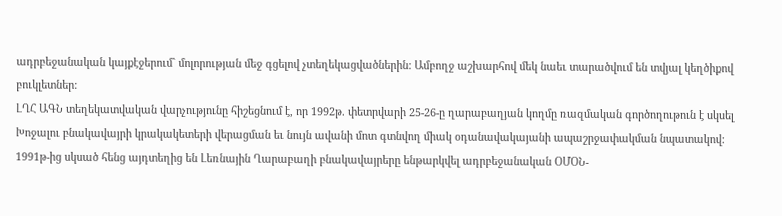ադրբեջանական կայքէջերում` մոլորության մեջ գցելով չտեղեկացվածներին: Ամբողջ աշխարհով մեկ նաեւ տարածվում են տվյալ կեղծիքով բուկլետներ:
ԼՂՀ ԱԳՆ տեղեկատվական վարչությունը հիշեցնում է, որ 1992թ. փետրվարի 25-26-ը ղարաբաղյան կողմը ռազմական գործողութուն է սկսել Խոջալու բնակավայրի կրակակետերի վերացման եւ նույն ավանի մոտ գտնվող միակ օդանավակայանի ապաշրջափակման նպատակով: 1991թ-ից սկսած հենց այդտեղից են Լեռնային Ղարաբաղի բնակավայրերը ենթարկվել ադրբեջանական ՕՄՕՆ-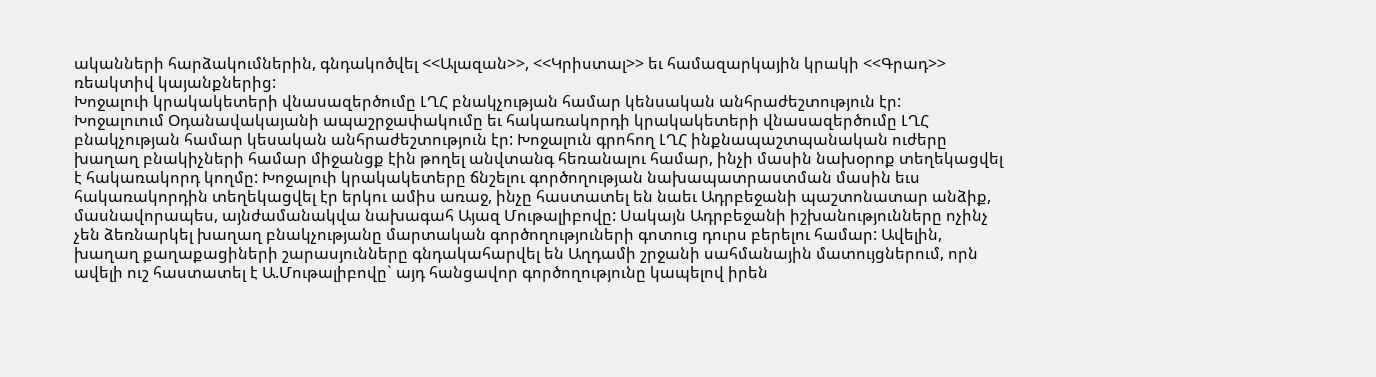ականների հարձակումներին, գնդակոծվել <<Ալազան>>, <<Կրիստալ>> եւ համազարկային կրակի <<Գրադ>> ռեակտիվ կայանքներից:
Խոջալուի կրակակետերի վնասազերծումը ԼՂՀ բնակչության համար կենսական անհրաժեշտություն էր:
Խոջալուում Օդանավակայանի ապաշրջափակումը եւ հակառակորդի կրակակետերի վնասազերծումը ԼՂՀ բնակչության համար կեսական անհրաժեշտություն էր: Խոջալուն գրոհող ԼՂՀ ինքնապաշտպանական ուժերը խաղաղ բնակիչների համար միջանցք էին թողել անվտանգ հեռանալու համար, ինչի մասին նախօրոք տեղեկացվել է հակառակորդ կողմը: Խոջալուի կրակակետերը ճնշելու գործողության նախապատրաստման մասին եւս հակառակորդին տեղեկացվել էր երկու ամիս առաջ, ինչը հաստատել են նաեւ Ադրբեջանի պաշտոնատար անձիք, մասնավորապես, այնժամանակվա նախագահ Այազ Մութալիբովը: Սակայն Ադրբեջանի իշխանությունները ոչինչ չեն ձեռնարկել խաղաղ բնակչությանը մարտական գործողություների գոտուց դուրս բերելու համար: Ավելին, խաղաղ քաղաքացիների շարասյունները գնդակահարվել են Աղդամի շրջանի սահմանային մատույցներում, որն ավելի ուշ հաստատել է Ա.Մութալիբովը` այդ հանցավոր գործողությունը կապելով իրեն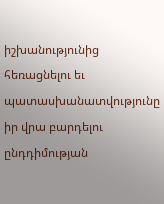իշխանությունից հեռացնելու եւ պատասխանատվությունը իր վրա բարդելու ընդդիմության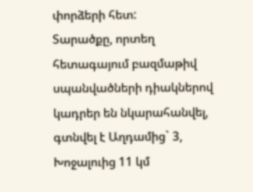փորձերի հետ:
Տարածքը, որտեղ հետագայում բազմաթիվ սպանվածների դիակներով կադրեր են նկարահանվել, գտնվել է Աղդամից` 3, Խոջալուից 11 կմ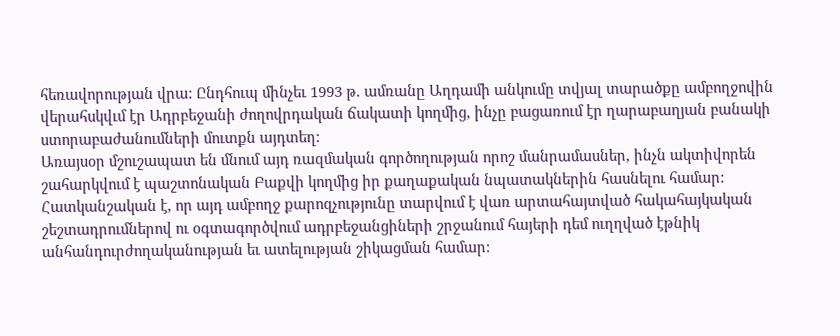հեռավորության վրա: Ընդհուպ մինչեւ 1993 թ. ամռանը Աղդամի անկումը տվյալ տարածքը ամբողջովին վերահսկվւմ էր Ադրբեջանի ժողովրդական ճակատի կողմից, ինչը բացառում էր ղարաբաղյան բանակի ստորաբաժանումների մուտքն այդտեղ:
Առայսօր մշուշապատ են մնում այդ ռազմական գործողության որոշ մանրամասներ, ինչն ակտիվորեն շահարկվում է պաշտոնական Բաքվի կողմից իր քաղաքական նպատակներին հասնելու համար:
Հատկանշական է, որ այդ ամբողջ քարոզչությունը տարվում է վառ արտահայտված հակահայկական շեշտադրումներով ու օգտագործվում ադրբեջանցիների շրջանում հայերի դեմ ուղղված էթնիկ անհանդուրժողականության եւ ատելության շիկացման համար: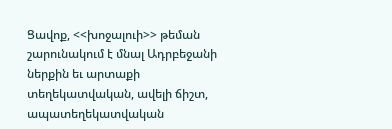Ցավոք, <<խոջալուի>> թեման շարունակում է մնալ Ադրբեջանի ներքին եւ արտաքի տեղեկատվական, ավելի ճիշտ, ապատեղեկատվական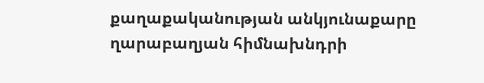քաղաքականության անկյունաքարը ղարաբաղյան հիմնախնդրի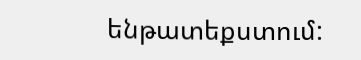ենթատեքստում: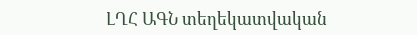ԼՂՀ ԱԳՆ տեղեկատվական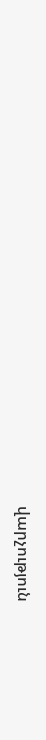վարչություն